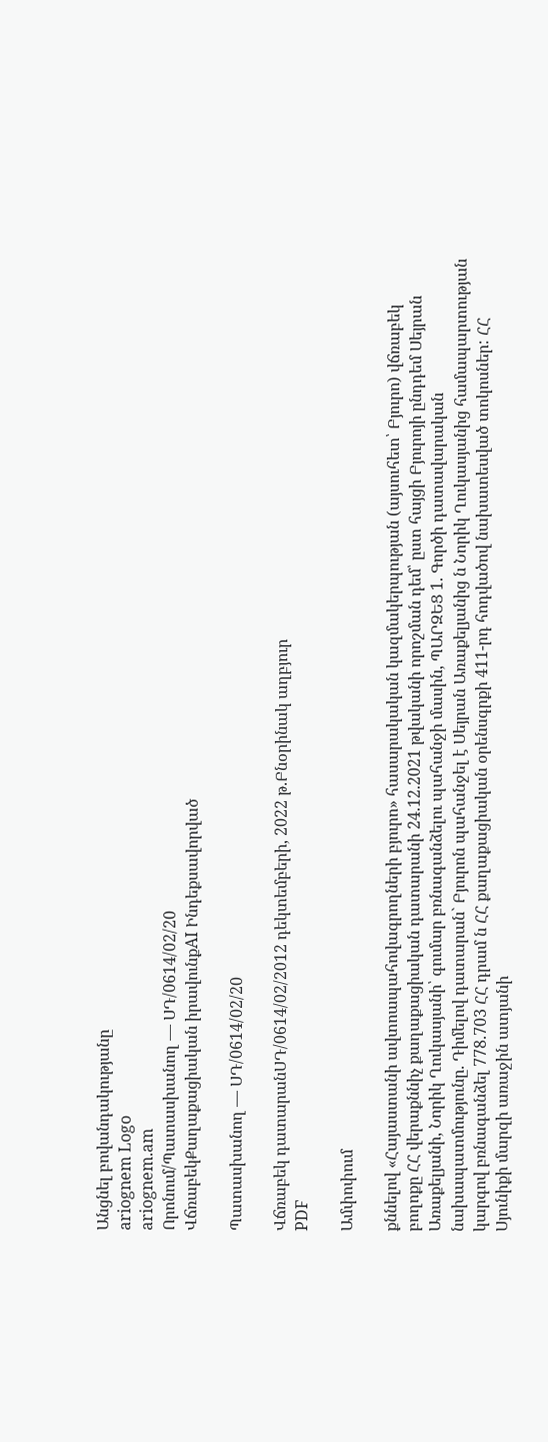Անցնել բովանդակությանը
ariognem Logo
ariognem.am
Որոնում/Պատասխանող — ՍԴ/0614/02/20
ՎճռաբեկՔաղաքացիական իրավունքAI Ինդեքսավորված

Պատասխանող — ՍԴ/0614/02/20

Վճռաբեկ դատարանՍԴ/0614/02/2012 դեկտեմբերի, 2022 թ.Բնօրինակ աղբյուր
PDF

Ամփոփում

քննելով «Հայաստանի ավտոապահովագրողների բյուրո» հասարակական կազմակերպության (այսուհետ՝ Բյուրո) վճռաբեկ բողոքը ՀՀ վերաքննիչ քաղաքացիական դատարանի 24.12.2021 թվականի որոշման դեմ՝ ըստ հայցի Բյուրոյի ընդդեմ Սեյրան Առաքելյանի, Նորիկ Ղուկասյանի՝ գումար բռնագանձելու պահանջի մասին, ՊԱՐԶԵՑ 1. Գործի դատավարական նախապատմությունը. Դիմելով դատարան` Բյուրոն պահանջել է Սեյրան Առաքելյանից ն Նորիկ Ղուկասյանից համապարտության կարգով բռնագանձել 778.703 ՀՀ դրամ ն ՀՀ քաղաքացիական օրենսգրքի 411-րդ հոդվածով նախատեսված տոկոսներ: ՀՀ Սյունիքի մարզի առաջին ատյանի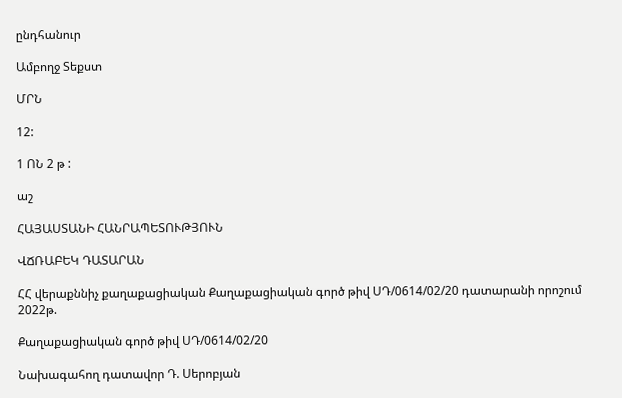ընդհանուր

Ամբողջ Տեքստ

ՄՐՆ

12:

1 ՈՆ 2 թ :

աշ

ՀԱՅԱՍՏԱՆԻ ՀԱՆՐԱՊԵՏՈՒԹՅՈՒՆ

ՎՃՌԱԲԵԿ ԴԱՏԱՐԱՆ

ՀՀ վերաքննիչ քաղաքացիական Քաղաքացիական գործ թիվ ՍԴ/0614/02/20 դատարանի որոշում 2022թ.

Քաղաքացիական գործ թիվ ՍԴ/0614/02/20

Նախագահող դատավոր Դ. Սերոբյան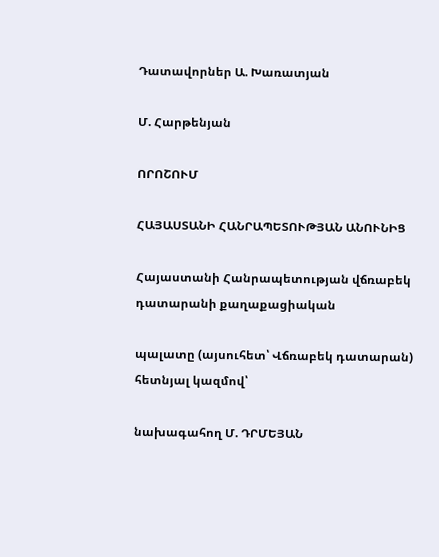Դատավորներ Ա. Խառատյան

Մ. Հարթենյան

ՈՐՈՇՈՒՄ

ՀԱՅԱՍՏԱՆԻ ՀԱՆՐԱՊԵՏՈՒԹՅԱՆ ԱՆՈՒՆԻՑ

Հայաստանի Հանրապետության վճռաբեկ դատարանի քաղաքացիական

պալատը (այսուհետ՝ Վճռաբեկ դատարան) հետնյալ կազմով՝

նախագահող Մ. ԴՐՄԵՅԱՆ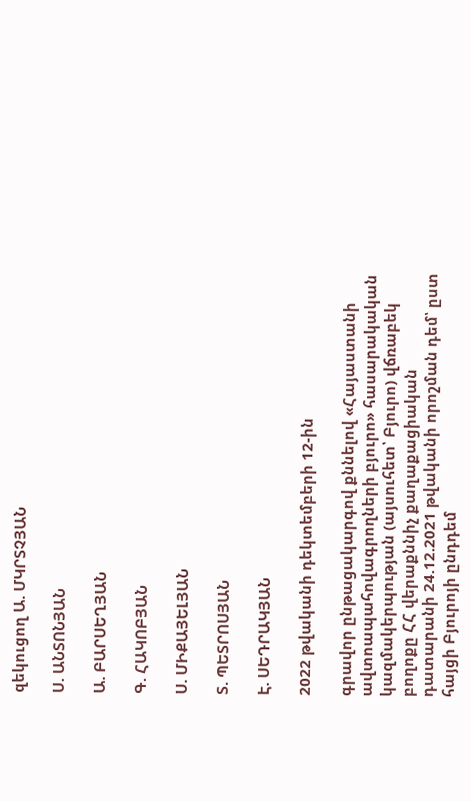զեկուցող Ա. ՄԿՐՏՉՅԱՆ

Ս. ԱՆՏՈՆՅԱՆ

Ա. ԲԱՐՍԵՂՅԱՆ

Գ. ՀԱԿՈԲՅԱՆ

Ս. ՄԻՔԱՅԵԼՅԱՆ

Տ. ՊԵՏՐՈՍՅԱՆ

Է. ՍԵԴՐԱԿՅԱՆ

2022 թվականի դեկտեմբերի 12-ին

գրավոր ընթացակարգով քննելով «Հայաստանի ավտոապահովագրողների բյուրո» հասարակական կազմակերպության (այսուհետ՝ Բյուրո) վճռաբեկ բողոքը ՀՀ վերաքննիչ քաղաքացիական դատարանի 24.12.2021 թվականի որոշման դեմ՝ ըստ հայցի Բյուրոյի ընդդեմ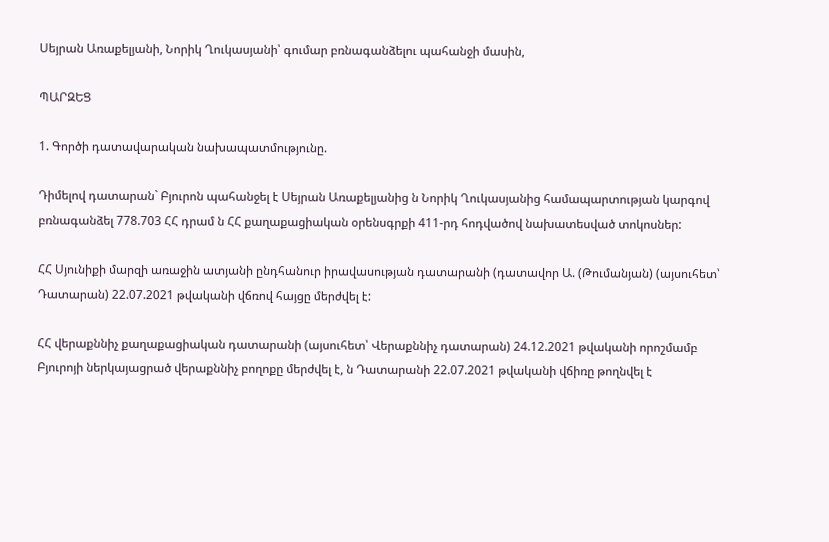Սեյրան Առաքելյանի, Նորիկ Ղուկասյանի՝ գումար բռնագանձելու պահանջի մասին,

ՊԱՐԶԵՑ

1. Գործի դատավարական նախապատմությունը.

Դիմելով դատարան` Բյուրոն պահանջել է Սեյրան Առաքելյանից ն Նորիկ Ղուկասյանից համապարտության կարգով բռնագանձել 778.703 ՀՀ դրամ ն ՀՀ քաղաքացիական օրենսգրքի 411-րդ հոդվածով նախատեսված տոկոսներ:

ՀՀ Սյունիքի մարզի առաջին ատյանի ընդհանուր իրավասության դատարանի (դատավոր Ա. (Թումանյան) (այսուհետ՝ Դատարան) 22.07.2021 թվականի վճռով հայցը մերժվել է:

ՀՀ վերաքննիչ քաղաքացիական դատարանի (այսուհետ՝ Վերաքննիչ դատարան) 24.12.2021 թվականի որոշմամբ Բյուրոյի ներկայացրած վերաքննիչ բողոքը մերժվել է, ն Դատարանի 22.07.2021 թվականի վճիռը թողնվել է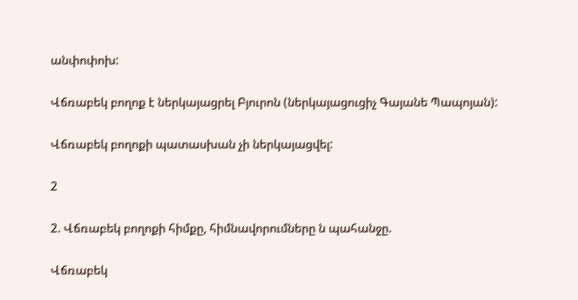անփոփոխ:

Վճռաբեկ բողոք է ներկայացրել Բյուրոն (ներկայացուցիչ Գայանե Պապոյան):

Վճռաբեկ բողոքի պատասխան չի ներկայացվել:

2

2. Վճռաբեկ բողոքի հիմքը, հիմնավորումները ն պահանջը.

Վճռաբեկ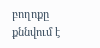բողոքը քննվում է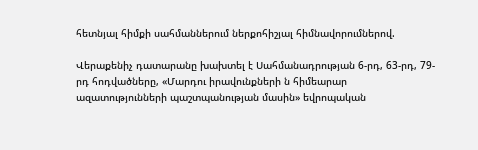հետնյալ հիմքի սահմաններում ներքոհիշյալ հիմնավորումներով.

Վերաքենիչ դատարանը խախտել է Սահմանադրության 6-րդ, 63-րդ, 79-րդ հոդվածները, «Մարդու իրավունքների ն հիմեարար ազատությունների պաշտպանության մասին» եվրոպական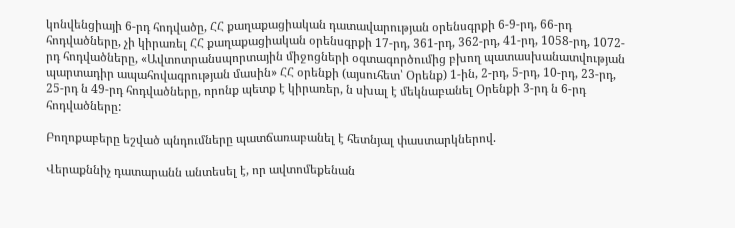կոնվենցիայի 6-րդ հոդվածը, ՀՀ քաղաքացիական դատավարության օրենսգրքի 6-9-րդ, 66-րդ հոդվածները, չի կիրառել ՀՀ քաղաքացիական օրենսգրքի 17-րդ, 361-րդ, 362-րդ, 41-րդ, 1058-րդ, 1072-րդ հոդվածները, «Ավտոտրանսպորտային միջոցների օգտագործումից բխող պատասխանատվության պարտադիր ապահովագրության մասին» ՀՀ օրենքի (այսուհետ՝ Օրենք) 1-ին, 2-րդ, 5-րդ, 10-րդ, 23-րդ, 25-րդ ն 49-րդ հոդվածները, որոնք պետք է կիրառեր, ն սխալ է մեկնաբանել Օրենքի 3-րդ ն 6-րդ հոդվածները:

Բողոքաբերը եշված պնդումները պատճառաբանել է հետնյալ փաստարկներով.

Վերաքննիչ դատարանն անտեսել է, որ ավտոմեքենան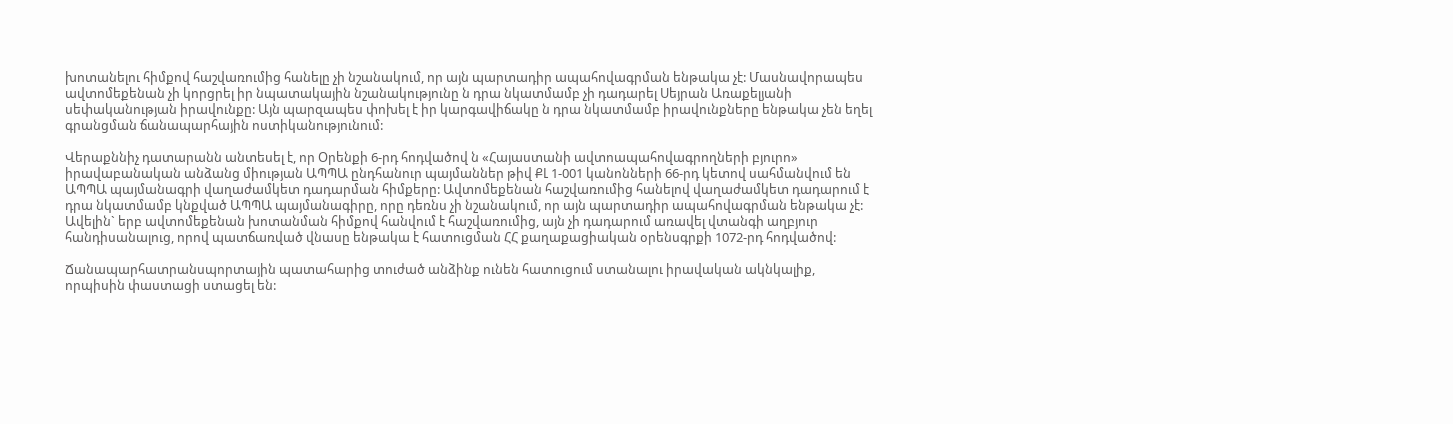խոտանելու հիմքով հաշվառումից հանելը չի նշանակում, որ այն պարտադիր ապահովագրման ենթակա չէ: Մասնավորապես ավտոմեքենան չի կորցրել իր նպատակային նշանակությունը ն դրա նկատմամբ չի դադարել Սեյրան Առաքելյանի սեփականության իրավունքը: Այն պարզապես փոխել է իր կարգավիճակը ն դրա նկատմամբ իրավունքները ենթակա չեն եղել գրանցման ճանապարհային ոստիկանությունում:

Վերաքննիչ դատարանն անտեսել է, որ Օրենքի 6-րդ հոդվածով ն «Հայաստանի ավտոապահովագրողների բյուրո» իրավաբանական անձանց միության ԱՊՊԱ ընդհանուր պայմաններ թիվ ՔԼ 1-001 կանոնների 66-րդ կետով սահմանվում են ԱՊՊԱ պայմանագրի վաղաժամկետ դադարման հիմքերը: Ավտոմեքենան հաշվառումից հանելով վաղաժամկետ դադարում է դրա նկատմամբ կնքված ԱՊՊԱ պայմանագիրը, որը դեռնս չի նշանակում, որ այն պարտադիր ապահովագրման ենթակա չէ: Ավելին` երբ ավտոմեքենան խոտանման հիմքով հանվում է հաշվառումից, այն չի դադարում առավել վտանգի աղբյուր հանդիսանալուց, որով պատճառված վնասը ենթակա է հատուցման ՀՀ քաղաքացիական օրենսգրքի 1072-րդ հոդվածով:

Ճանապարհատրանսպորտային պատահարից տուժած անձինք ունեն հատուցում ստանալու իրավական ակնկալիք, որպիսին փաստացի ստացել են: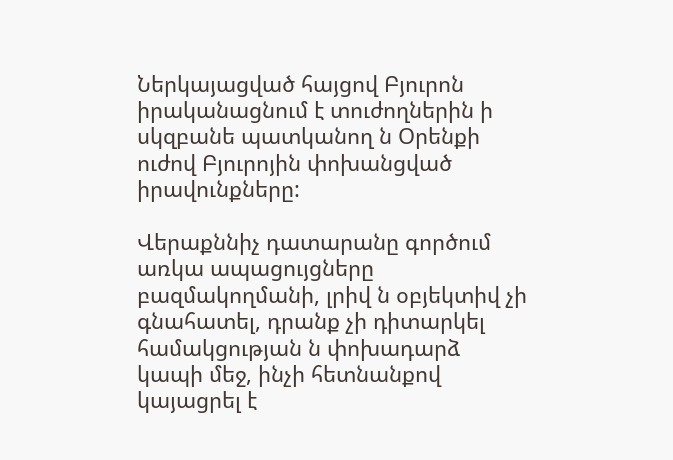Ներկայացված հայցով Բյուրոն իրականացնում է տուժողներին ի սկզբանե պատկանող ն Օրենքի ուժով Բյուրոյին փոխանցված իրավունքները:

Վերաքննիչ դատարանը գործում առկա ապացույցները բազմակողմանի, լրիվ ն օբյեկտիվ չի գնահատել, դրանք չի դիտարկել համակցության ն փոխադարձ կապի մեջ, ինչի հետնանքով կայացրել է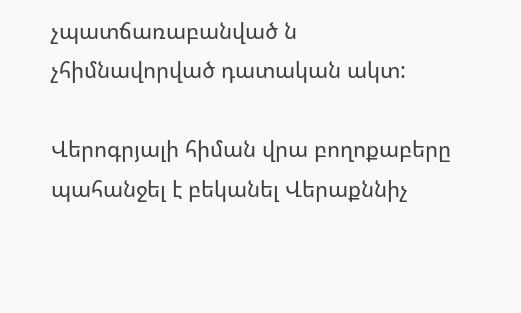չպատճառաբանված ն չհիմնավորված դատական ակտ:

Վերոգրյալի հիման վրա բողոքաբերը պահանջել է բեկանել Վերաքննիչ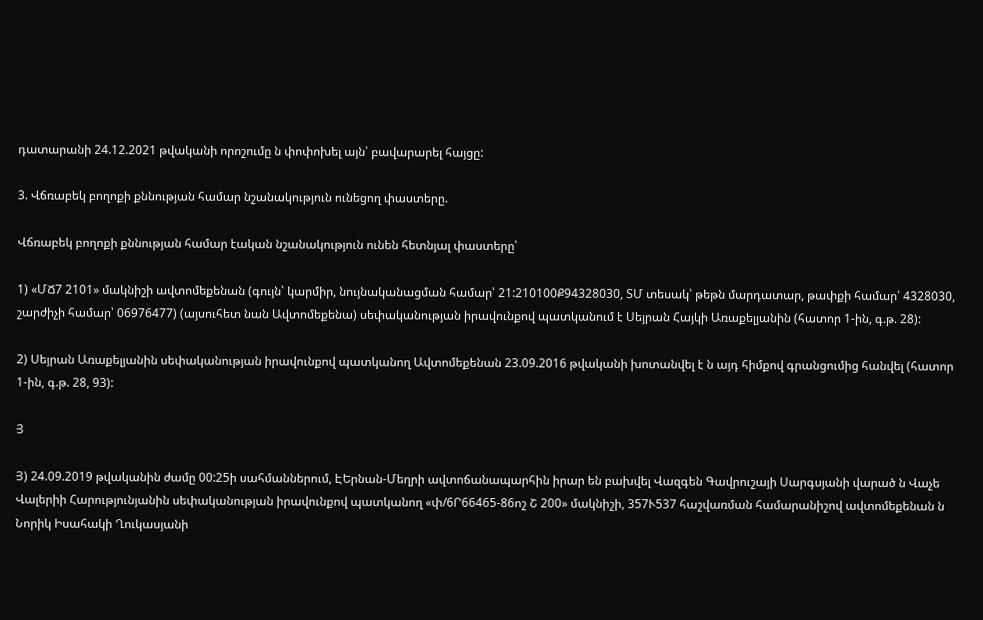դատարանի 24.12.2021 թվականի որոշումը ն փոփոխել այն՝ բավարարել հայցը:

3. Վճռաբեկ բողոքի քննության համար նշանակություն ունեցող փաստերը.

Վճռաբեկ բողոքի քննության համար էական նշանակություն ունեն հետնյալ փաստերը՝

1) «ՄՃ7 2101» մակնիշի ավտոմեքենան (գույն՝ կարմիր, նույնականացման համար՝ 21:210100Ք94328030, ՏՄ տեսակ՝ թեթն մարդատար, թափքի համար՝ 4328030, շարժիչի համար՝ 06976477) (այսուհետ նան Ավտոմեքենա) սեփականության իրավունքով պատկանում է Սեյրան Հայկի Առաքելյանին (հատոր 1-ին, գ.թ. 28):

2) Սեյրան Առաքելյանին սեփականության իրավունքով պատկանող Ավտոմեքենան 23.09.2016 թվականի խոտանվել է ն այդ հիմքով գրանցումից հանվել (հատոր 1-ին, գ.թ. 28, 93):

Յ

Յ) 24.09.2019 թվականին ժամը 00:25ի սահմաններում, ԷԵրնան-Մեղրի ավտոճանապարհին իրար են բախվել Վազգեն Գավրուշայի Սարգսյանի վարած ն Վաչե Վալերիի Հարությունյանին սեփականության իրավունքով պատկանող «փ/6Ր66465-86ոշ Շ 200» մակնիշի, 357Ւ537 հաշվառման համարանիշով ավտոմեքենան ն Նորիկ Իսահակի Ղուկասյանի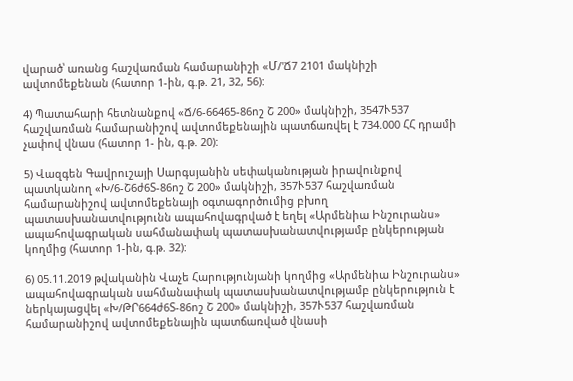վարած՝ առանց հաշվառման համարանիշի «Մ/'Ճ7 2101 մակնիշի ավտոմեքենան (հատոր 1-ին, գ.թ. 21, 32, 56):

4) Պատահարի հետնանքով «Ճ/6-66465-86ոշ Շ 200» մակնիշի, 3547Ւ537 հաշվառման համարանիշով ավտոմեքենային պատճառվել է 734.000 ՀՀ դրամի չափով վնաս (հատոր 1- ին, գ.թ. 20):

5) Վազգեն Գավրուշայի Սարգսյանին սեփականության իրավունքով պատկանող «Խ/6-Շ6ժ6Տ-86ոշ Շ 200» մակնիշի, 357Ւ537 հաշվառման համարանիշով ավտոմեքենայի օգտագործումից բխող պատասխանատվությունն ապահովագրված է եղել «Արմենիա Ինշուրանս» ապահովագրական սահմանափակ պատասխանատվությամբ ընկերության կողմից (հատոր 1-ին, գ.թ. 32):

6) 05.11.2019 թվականին Վաչե Հարությունյանի կողմից «Արմենիա Ինշուրանս» ապահովագրական սահմանափակ պատասխանատվությամբ ընկերություն է ներկայացվել «Խ/ԹՐ664ժ6Տ-86ոշ Շ 200» մակնիշի, 357Ւ537 հաշվառման համարանիշով ավտոմեքենային պատճառված վնասի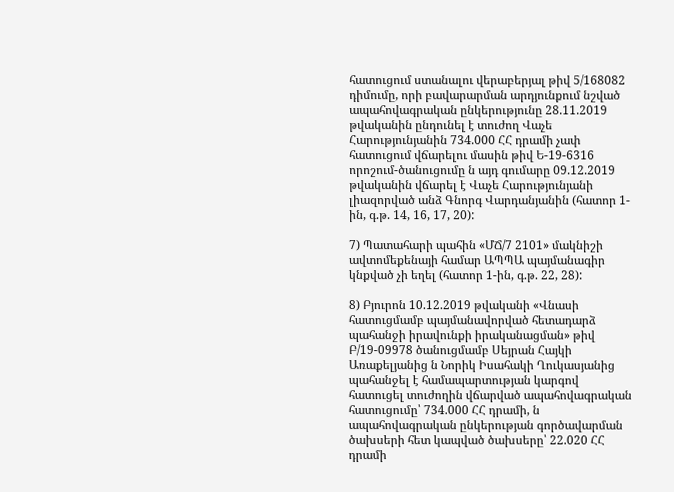հատուցում ստանալու վերաբերյալ թիվ 5/168082 դիմումը, որի բավարարման արդյունքում նշված ապահովագրական ընկերությունը 28.11.2019 թվականին ընդունել է տուժող Վաչե Հարությունյանին 734.000 ՀՀ դրամի չափ հատուցում վճարելու մասին թիվ Ե-19-6316 որոշում-ծանուցումը ն այդ գումարը 09.12.2019 թվականին վճարել է Վաչե Հարությունյանի լիազորված անձ Գնորգ Վարդանյանին (հատոր 1-ին, գ.թ. 14, 16, 17, 20):

7) Պատահարի պահին «ՄՃ/7 2101» մակնիշի ավտոմեքենայի համար ԱՊՊԱ պայմանագիր կնքված չի եղել (հատոր 1-ին, գ.թ. 22, 28):

8) Բյուրոն 10.12.2019 թվականի «Վնասի հատուցմամբ պայմանավորված հետադարձ պահանջի իրավունքի իրականացման» թիվ Բ/19-09978 ծանուցմամբ Սեյրան Հայկի Առաքելյանից ն Նորիկ Իսահակի Ղուկասյանից պահանջել է համապարտության կարգով հատուցել տուժողին վճարված ապահովագրական հատուցումը՝ 734.000 ՀՀ դրամի, ն ապահովագրական ընկերության գործավարման ծախսերի հետ կապված ծախսերը՝ 22.020 ՀՀ դրամի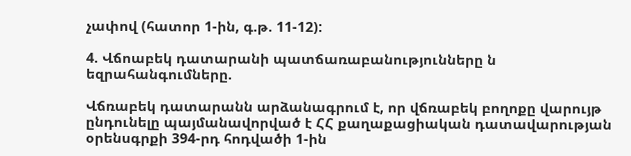չափով (հատոր 1-ին, գ.թ. 11-12):

4. Վճոաբեկ դատարանի պատճառաբանությունները ն եզրահանգումները.

Վճռաբեկ դատարանն արձանագրում է, որ վճռաբեկ բողոքը վարույթ ընդունելը պայմանավորված է ՀՀ քաղաքացիական դատավարության օրենսգրքի 394-րդ հոդվածի 1-ին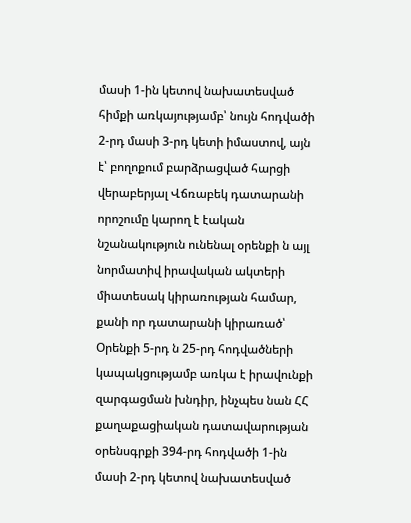մասի 1-ին կետով նախատեսված հիմքի առկայությամբ՝ նույն հոդվածի 2-րդ մասի 3-րդ կետի իմաստով, այն է՝ բողոքում բարձրացված հարցի վերաբերյալ Վճռաբեկ դատարանի որոշումը կարող է էական նշանակություն ունենալ օրենքի ն այլ նորմատիվ իրավական ակտերի միատեսակ կիրառության համար, քանի որ դատարանի կիրառած՝ Օրենքի 5-րդ ն 25-րդ հոդվածների կապակցությամբ առկա է իրավունքի զարգացման խնդիր, ինչպես նան ՀՀ քաղաքացիական դատավարության օրենսգրքի 394-րդ հոդվածի 1-ին մասի 2-րդ կետով նախատեսված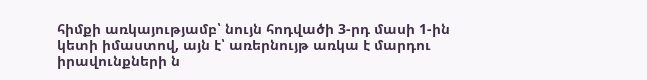հիմքի առկայությամբ՝ նույն հոդվածի 3-րդ մասի 1-ին կետի իմաստով, այն է՝ առերնույթ առկա է մարդու իրավունքների ն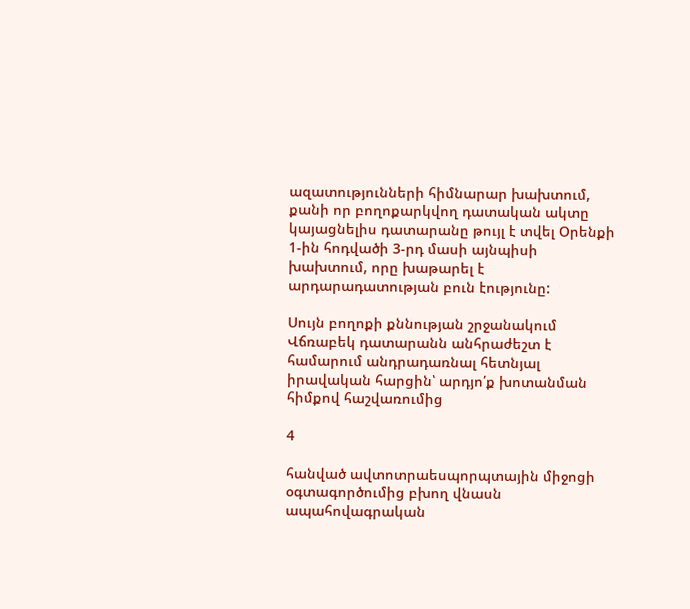ազատությունների հիմնարար խախտում, քանի որ բողոքարկվող դատական ակտը կայացնելիս դատարանը թույլ է տվել Օրենքի 1-ին հոդվածի 3-րդ մասի այնպիսի խախտում, որը խաթարել է արդարադատության բուն էությունը:

Սույն բողոքի քննության շրջանակում Վճռաբեկ դատարանն անհրաժեշտ է համարում անդրադառնալ հետնյալ իրավական հարցին՝ արդյո՛ք խոտանման հիմքով հաշվառումից

4

հանված ավտոտրաեսպորպտային միջոցի օգտագործումից բխող վնասն ապահովագրական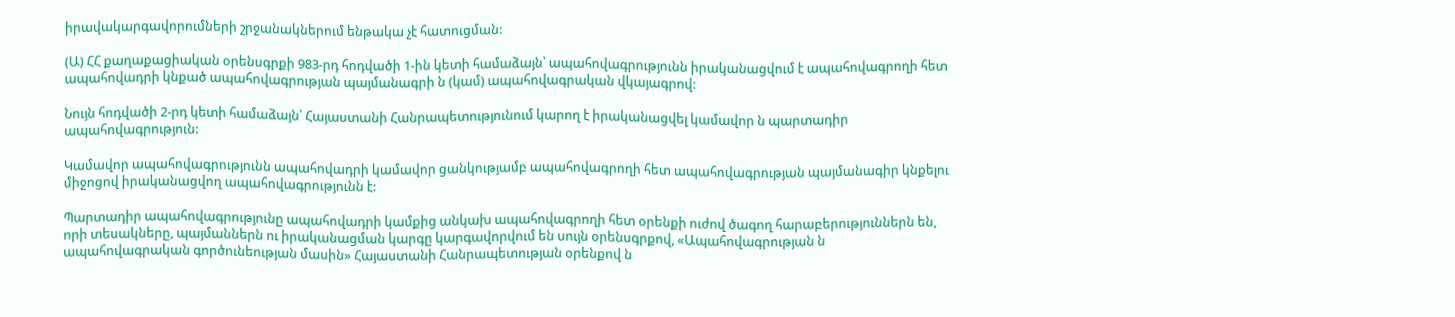իրավակարգավորումների շրջանակներում ենթակա չէ հատուցման:

(Ա) ՀՀ քաղաքացիական օրենսգրքի 983-րդ հոդվածի 1-ին կետի համաձայն՝ ապահովագրությունն իրականացվում է ապահովագրողի հետ ապահովադրի կնքած ապահովագրության պայմանագրի ն (կամ) ապահովագրական վկայագրով:

Նույն հոդվածի 2-րդ կետի համաձայն՝ Հայաստանի Հանրապետությունում կարող է իրականացվել կամավոր ն պարտադիր ապահովագրություն:

Կամավոր ապահովագրությունն ապահովադրի կամավոր ցանկությամբ ապահովագրողի հետ ապահովագրության պայմանագիր կնքելու միջոցով իրականացվող ապահովագրությունն է:

Պարտադիր ապահովագրությունը ապահովադրի կամքից անկախ ապահովագրողի հետ օրենքի ուժով ծագող հարաբերություններն են, որի տեսակները, պայմաններն ու իրականացման կարգը կարգավորվում են սույն օրենսգրքով, «Ապահովագրության ն ապահովագրական գործունեության մասին» Հայաստանի Հանրապետության օրենքով ն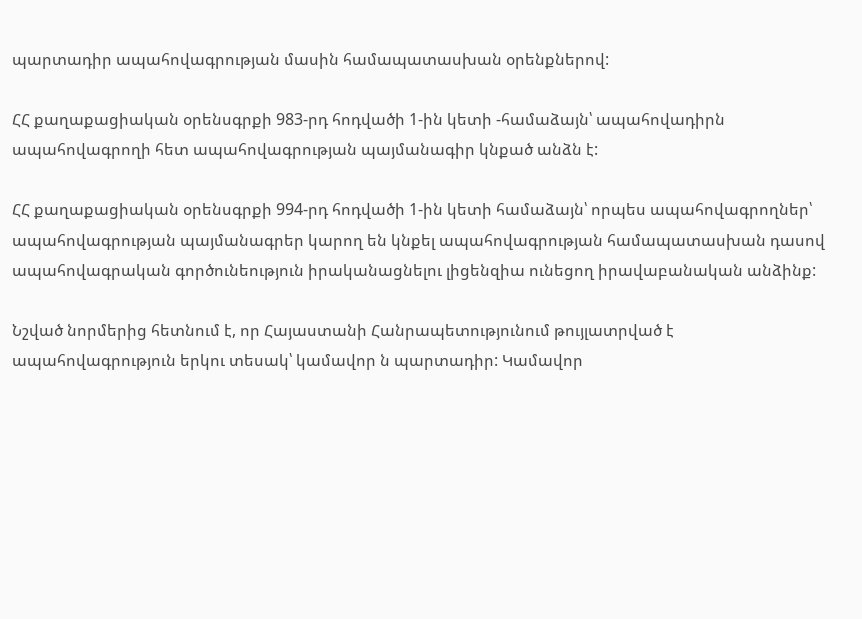պարտադիր ապահովագրության մասին համապատասխան օրենքներով:

ՀՀ քաղաքացիական օրենսգրքի 983-րդ հոդվածի 1-ին կետի -համաձայն՝ ապահովադիրն ապահովագրողի հետ ապահովագրության պայմանագիր կնքած անձն է:

ՀՀ քաղաքացիական օրենսգրքի 994-րդ հոդվածի 1-ին կետի համաձայն՝ որպես ապահովագրողներ՝ ապահովագրության պայմանագրեր կարող են կնքել ապահովագրության համապատասխան դասով ապահովագրական գործունեություն իրականացնելու լիցենզիա ունեցող իրավաբանական անձինք:

Նշված նորմերից հետնում է, որ Հայաստանի Հանրապետությունում թույլատրված է ապահովագրություն երկու տեսակ՝ կամավոր ն պարտադիր: Կամավոր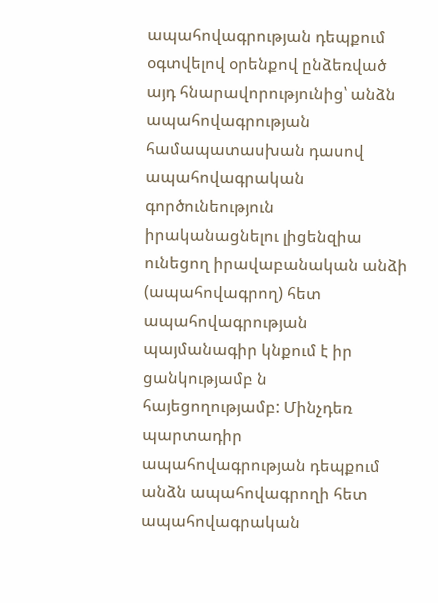ապահովագրության դեպքում օգտվելով օրենքով ընձեռված այդ հնարավորությունից՝ անձն ապահովագրության համապատասխան դասով ապահովագրական գործունեություն իրականացնելու լիցենզիա ունեցող իրավաբանական անձի (ապահովագրող) հետ ապահովագրության պայմանագիր կնքում է իր ցանկությամբ ն հայեցողությամբ: Մինչդեռ պարտադիր ապահովագրության դեպքում անձն ապահովագրողի հետ ապահովագրական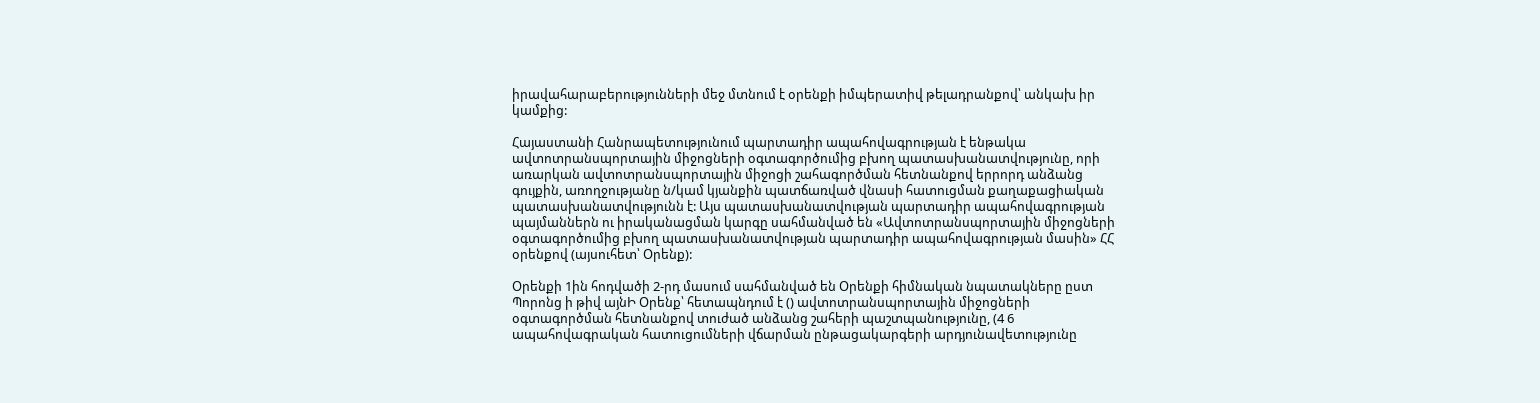իրավահարաբերությունների մեջ մտնում է օրենքի իմպերատիվ թելադրանքով՝ անկախ իր կամքից:

Հայաստանի Հանրապետությունում պարտադիր ապահովագրության է ենթակա ավտոտրանսպորտային միջոցների օգտագործումից բխող պատասխանատվությունը, որի առարկան ավտոտրանսպորտային միջոցի շահագործման հետնանքով երրորդ անձանց գույքին, առողջությանը ն/կամ կյանքին պատճառված վնասի հատուցման քաղաքացիական պատասխանատվությունն է: Այս պատասխանատվության պարտադիր ապահովագրության պայմաններն ու իրականացման կարգը սահմանված են «Ավտոտրանսպորտային միջոցների օգտագործումից բխող պատասխանատվության պարտադիր ապահովագրության մասին» ՀՀ օրենքով (այսուհետ՝ Օրենք):

Օրենքի 1ին հոդվածի 2-րդ մասում սահմանված են Օրենքի հիմնական նպատակները ըստ Պորոնց ի թիվ այնԻ Օրենք՝ հետապնդում է () ավտոտրանսպորտային միջոցների օգտագործման հետնանքով տուժած անձանց շահերի պաշտպանությունը, (4 6 ապահովագրական հատուցումների վճարման ընթացակարգերի արդյունավետությունը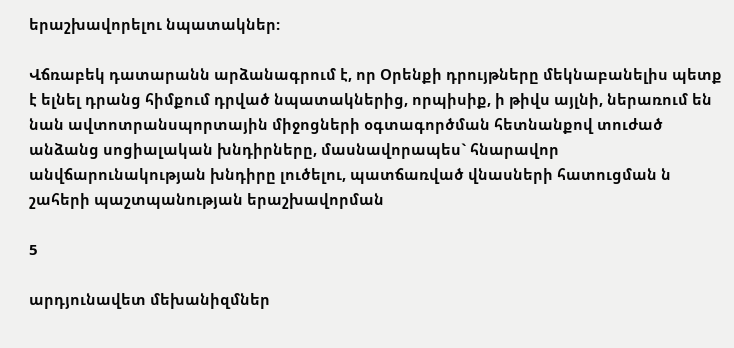երաշխավորելու նպատակներ:

Վճռաբեկ դատարանն արձանագրում է, որ Օրենքի դրույթները մեկնաբանելիս պետք է ելնել դրանց հիմքում դրված նպատակներից, որպիսիք, ի թիվս այլնի, ներառում են նան ավտոտրանսպորտային միջոցների օգտագործման հետնանքով տուժած անձանց սոցիալական խնդիրները, մասնավորապես` հնարավոր անվճարունակության խնդիրը լուծելու, պատճառված վնասների հատուցման ն շահերի պաշտպանության երաշխավորման

5

արդյունավետ մեխանիզմներ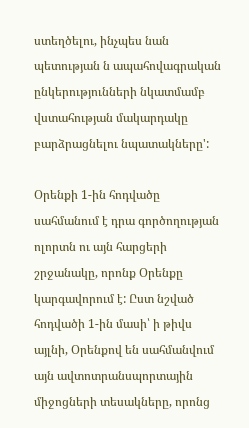ստեղծելու, ինչպես նան պետության ն ապահովագրական ընկերությունների նկատմամբ վստահության մակարդակը բարձրացնելու նպատակները':

Օրենքի 1-ին հոդվածը սահմանում է դրա գործողության ոլորտն ու այն հարցերի շրջանակը, որոնք Օրենքը կարգավորում է: Ըստ նշված հոդվածի 1-ին մասի՝ ի թիվս այլնի, Օրենքով են սահմանվում այն ավտոտրանսպորտային միջոցների տեսակները, որոնց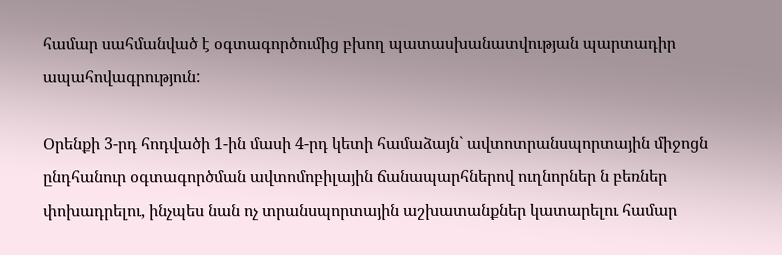համար սահմանված է օգտագործումից բխող պատասխանատվության պարտադիր ապահովագրություն:

Օրենքի 3-րդ հոդվածի 1-ին մասի 4-րդ կետի համաձայն` ավտոտրանսպորտային միջոցն ընդհանուր օգտագործման ավտոմոբիլային ճանապարհներով ուղնորներ ն բեռներ փոխադրելու, ինչպես նան ոչ տրանսպորտային աշխատանքներ կատարելու համար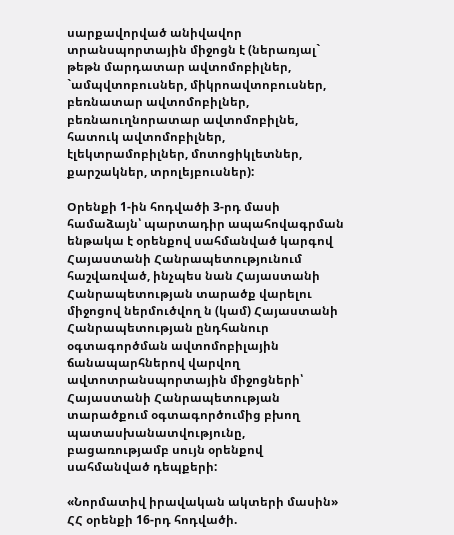սարքավորված անիվավոր տրանսպորտային միջոցն է (ներառյալ` թեթն մարդատար ավտոմոբիլներ, `ամպվտոբուսներ, միկրոավտոբուսներ, բեռնատար ավտոմոբիլներ, բեռնաուղնորատար ավտոմոբիլնե, հատուկ ավտոմոբիլներ, էլեկտրամոբիլներ, մոտոցիկլետներ, քարշակներ, տրոլեյբուսներ):

Օրենքի 1-ին հոդվածի 3-րդ մասի համաձայն՝ պարտադիր ապահովագրման ենթակա է օրենքով սահմանված կարգով Հայաստանի Հանրապետությունում հաշվառված, ինչպես նան Հայաստանի Հանրապետության տարածք վարելու միջոցով ներմուծվող ն (կամ) Հայաստանի Հանրապետության ընդհանուր օգտագործման ավտոմոբիլային ճանապարհներով վարվող ավտոտրանսպորտային միջոցների՝ Հայաստանի Հանրապետության տարածքում օգտագործումից բխող պատասխանատվությունը, բացառությամբ սույն օրենքով սահմանված դեպքերի:

«Նորմատիվ իրավական ակտերի մասին» ՀՀ օրենքի 16-րդ հոդվածի.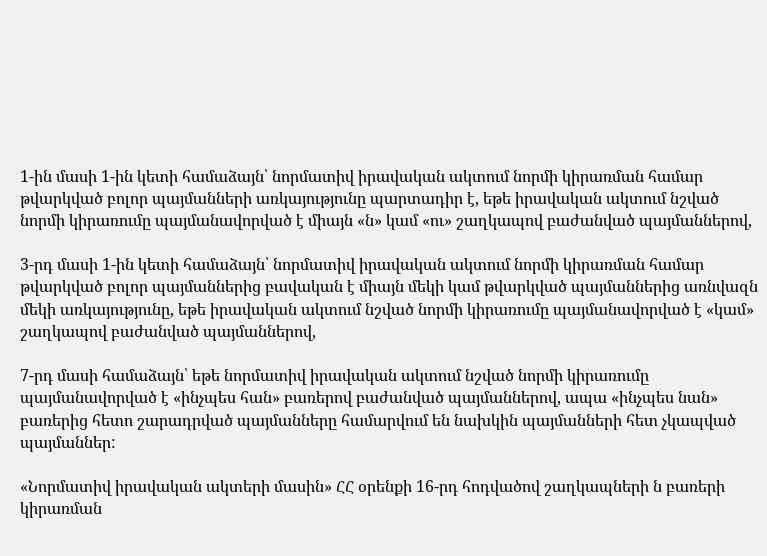1-ին մասի 1-ին կետի համաձայն՝ նորմատիվ իրավական ակտում նորմի կիրառման համար թվարկված բոլոր պայմանների առկայությունը պարտադիր է, եթե իրավական ակտում նշված նորմի կիրառումը պայմանավորված է միայն «ն» կամ «ու» շաղկապով բաժանված պայմաններով,

3-րդ մասի 1-ին կետի համաձայն՝ նորմատիվ իրավական ակտում նորմի կիրառման համար թվարկված բոլոր պայմաններից բավական է միայն մեկի կամ թվարկված պայմաններից առնվազն մեկի առկայությունը, եթե իրավական ակտում նշված նորմի կիրառումը պայմանավորված է «կամ» շաղկապով բաժանված պայմաններով,

7-րդ մասի համաձայն՝ եթե նորմատիվ իրավական ակտում նշված նորմի կիրառումը պայմանավորված է «ինչպես հան» բառերով բաժանված պայմաններով, ապա «ինչպես նան» բառերից հետո շարադրված պայմանները համարվում են նախկին պայմանների հետ չկապված պայմաններ:

«Նորմատիվ իրավական ակտերի մասին» ՀՀ օրենքի 16-րդ հոդվածով շաղկապների ն բառերի կիրառման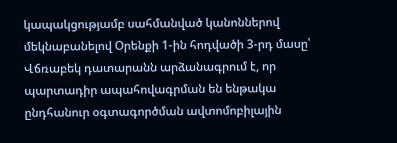կապակցությամբ սահմանված կանոններով մեկնաբանելով Օրենքի 1-ին հոդվածի 3-րդ մասը՝ Վճռաբեկ դատարանն արձանագրում է, որ պարտադիր ապահովագրման են ենթակա ընդհանուր օգտագործման ավտոմոբիլային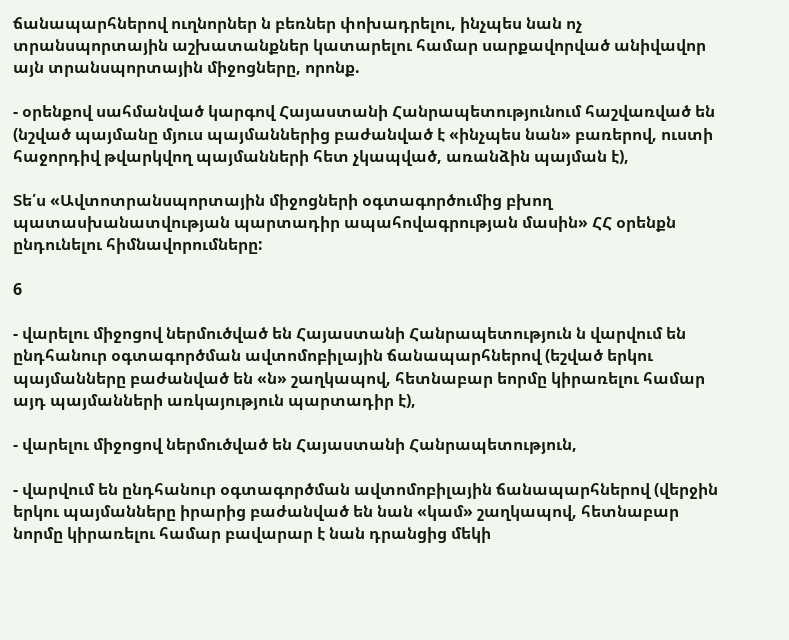ճանապարհներով ուղնորներ ն բեռներ փոխադրելու, ինչպես նան ոչ տրանսպորտային աշխատանքներ կատարելու համար սարքավորված անիվավոր այն տրանսպորտային միջոցները, որոնք.

- օրենքով սահմանված կարգով Հայաստանի Հանրապետությունում հաշվառված են (նշված պայմանը մյուս պայմաններից բաժանված է «ինչպես նան» բառերով, ուստի հաջորդիվ թվարկվող պայմանների հետ չկապված, առանձին պայման է),

Տե՛ս «Ավտոտրանսպորտային միջոցների օգտագործումից բխող պատասխանատվության պարտադիր ապահովագրության մասին» ՀՀ օրենքն ընդունելու հիմնավորումները:

6

- վարելու միջոցով ներմուծված են Հայաստանի Հանրապետություն ն վարվում են ընդհանուր օգտագործման ավտոմոբիլային ճանապարհներով (եշված երկու պայմանները բաժանված են «ն» շաղկապով, հետնաբար եորմը կիրառելու համար այդ պայմանների առկայություն պարտադիր է),

- վարելու միջոցով ներմուծված են Հայաստանի Հանրապետություն,

- վարվում են ընդհանուր օգտագործման ավտոմոբիլային ճանապարհներով (վերջին երկու պայմանները իրարից բաժանված են նան «կամ» շաղկապով, հետնաբար նորմը կիրառելու համար բավարար է նան դրանցից մեկի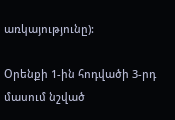առկայությունը):

Օրենքի 1-ին հոդվածի 3-րդ մասում նշված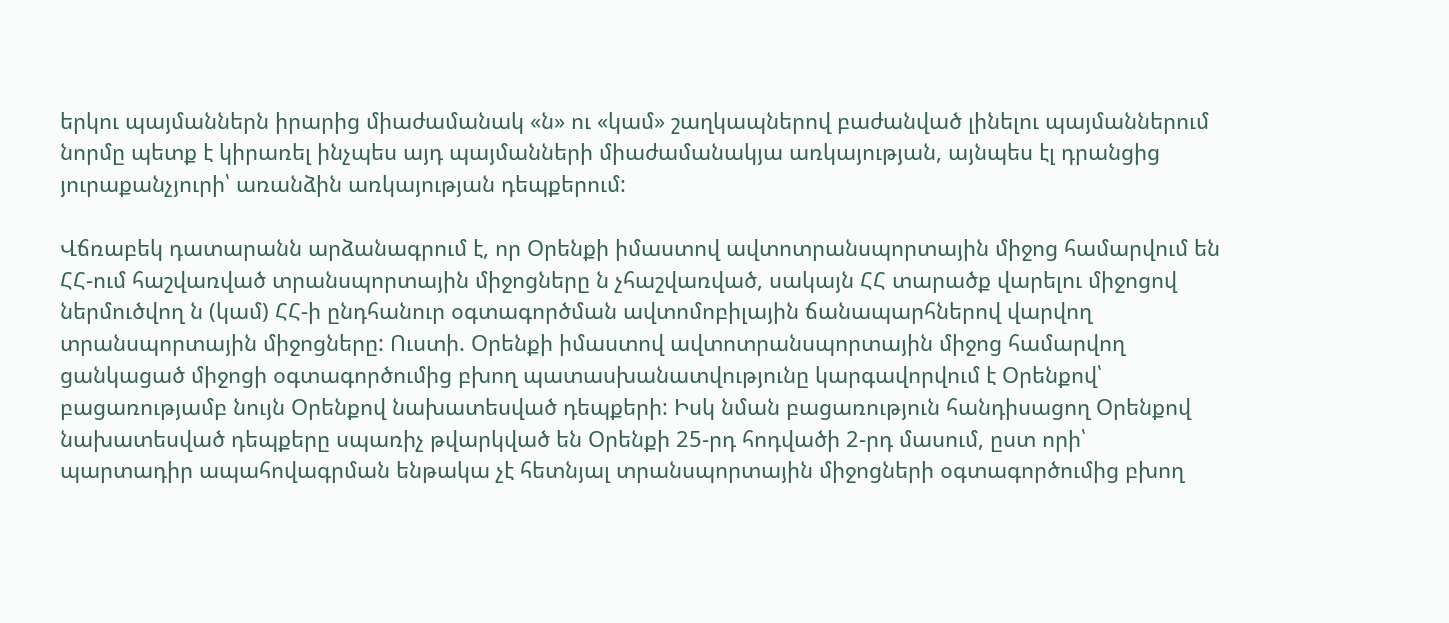երկու պայմաններն իրարից միաժամանակ «ն» ու «կամ» շաղկապներով բաժանված լինելու պայմաններում նորմը պետք է կիրառել ինչպես այդ պայմանների միաժամանակյա առկայության, այնպես էլ դրանցից յուրաքանչյուրի՝ առանձին առկայության դեպքերում:

Վճռաբեկ դատարանն արձանագրում է, որ Օրենքի իմաստով ավտոտրանսպորտային միջոց համարվում են ՀՀ-ում հաշվառված տրանսպորտային միջոցները ն չհաշվառված, սակայն ՀՀ տարածք վարելու միջոցով ներմուծվող ն (կամ) ՀՀ-ի ընդհանուր օգտագործման ավտոմոբիլային ճանապարհներով վարվող տրանսպորտային միջոցները: Ուստի. Օրենքի իմաստով ավտոտրանսպորտային միջոց համարվող ցանկացած միջոցի օգտագործումից բխող պատասխանատվությունը կարգավորվում է Օրենքով՝ բացառությամբ նույն Օրենքով նախատեսված դեպքերի: Իսկ նման բացառություն հանդիսացող Օրենքով նախատեսված դեպքերը սպառիչ թվարկված են Օրենքի 25-րդ հոդվածի 2-րդ մասում, ըստ որի՝ պարտադիր ապահովագրման ենթակա չէ հետնյալ տրանսպորտային միջոցների օգտագործումից բխող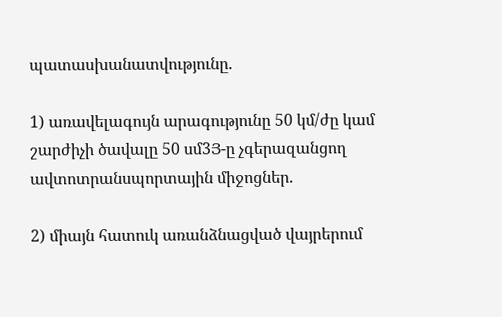պատասխանատվությունը.

1) առավելագույն արագությունը 50 կմ/ժը կամ շարժիչի ծավալը 50 սմ3Յ-ը չգերազանցող ավտոտրանսպորտային միջոցներ.

2) միայն հատուկ առանձնացված վայրերում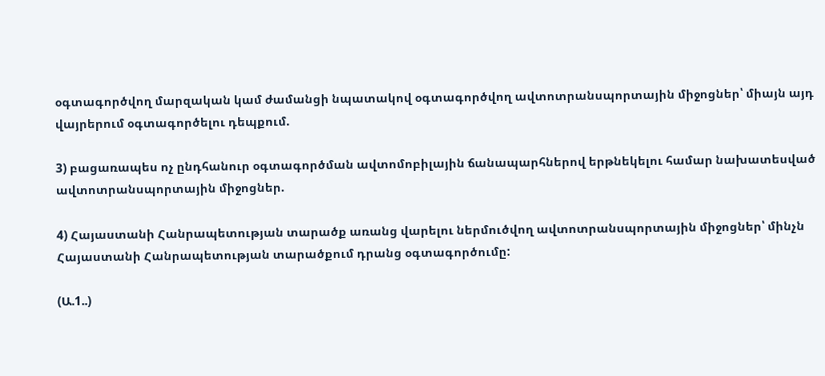օգտագործվող մարզական կամ ժամանցի նպատակով օգտագործվող ավտոտրանսպորտային միջոցներ՝ միայն այդ վայրերում օգտագործելու դեպքում.

3) բացառապես ոչ ընդհանուր օգտագործման ավտոմոբիլային ճանապարհներով երթնեկելու համար նախատեսված ավտոտրանսպորտային միջոցներ.

4) Հայաստանի Հանրապետության տարածք առանց վարելու ներմուծվող ավտոտրանսպորտային միջոցներ՝ մինչն Հայաստանի Հանրապետության տարածքում դրանց օգտագործումը:

(Ա.1..)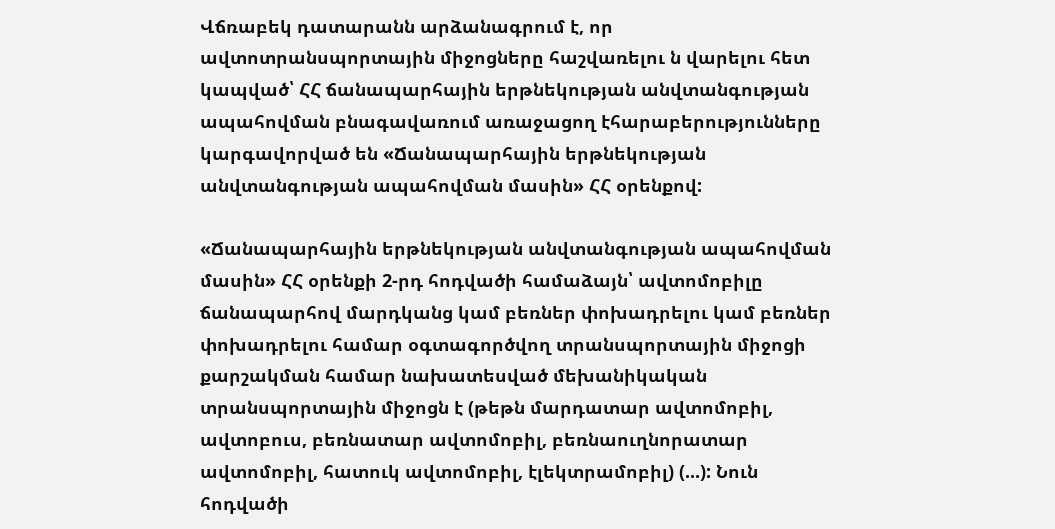Վճռաբեկ դատարանն արձանագրում է, որ ավտոտրանսպորտային միջոցները հաշվառելու ն վարելու հետ կապված՝ ՀՀ ճանապարհային երթնեկության անվտանգության ապահովման բնագավառում առաջացող էհարաբերությունները կարգավորված են «Ճանապարհային երթնեկության անվտանգության ապահովման մասին» ՀՀ օրենքով:

«Ճանապարհային երթնեկության անվտանգության ապահովման մասին» ՀՀ օրենքի 2-րդ հոդվածի համաձայն՝ ավտոմոբիլը ճանապարհով մարդկանց կամ բեռներ փոխադրելու կամ բեռներ փոխադրելու համար օգտագործվող տրանսպորտային միջոցի քարշակման համար նախատեսված մեխանիկական տրանսպորտային միջոցն է (թեթն մարդատար ավտոմոբիլ, ավտոբուս, բեռնատար ավտոմոբիլ, բեռնաուղնորատար ավտոմոբիլ, հատուկ ավտոմոբիլ, էլեկտրամոբիլ) (...): Նուն հոդվածի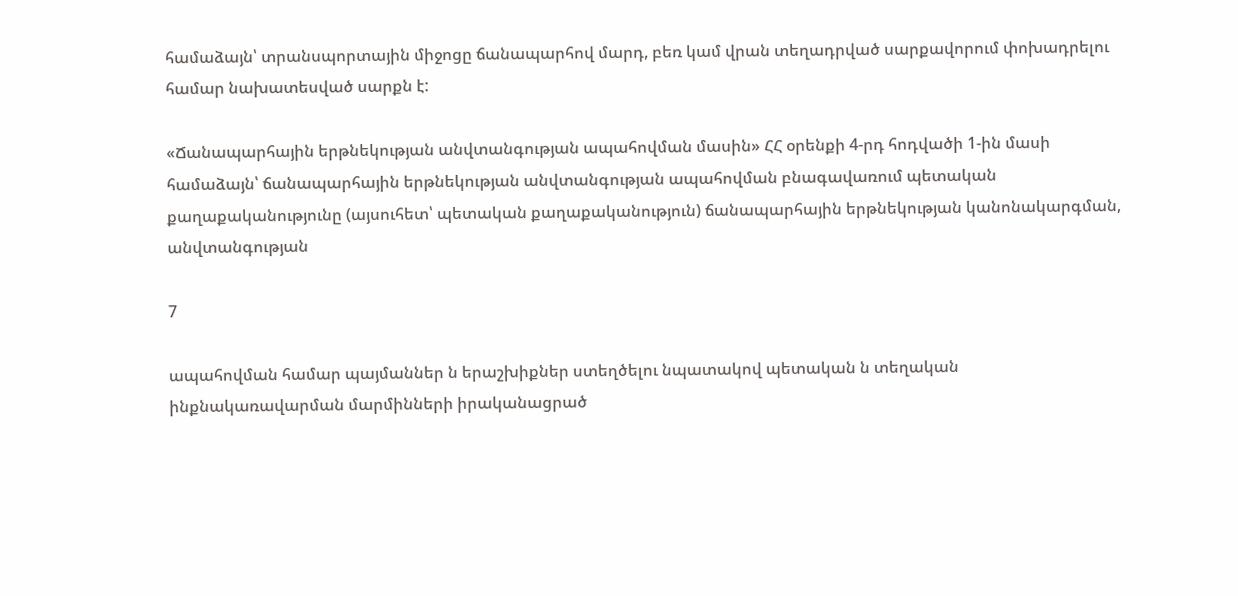համաձայն՝ տրանսպորտային միջոցը ճանապարհով մարդ, բեռ կամ վրան տեղադրված սարքավորում փոխադրելու համար նախատեսված սարքն է:

«Ճանապարհային երթնեկության անվտանգության ապահովման մասին» ՀՀ օրենքի 4-րդ հոդվածի 1-ին մասի համաձայն՝ ճանապարհային երթնեկության անվտանգության ապահովման բնագավառում պետական քաղաքականությունը (այսուհետ՝ պետական քաղաքականություն) ճանապարհային երթնեկության կանոնակարգման, անվտանգության

7

ապահովման համար պայմաններ ն երաշխիքներ ստեղծելու նպատակով պետական ն տեղական ինքնակառավարման մարմինների իրականացրած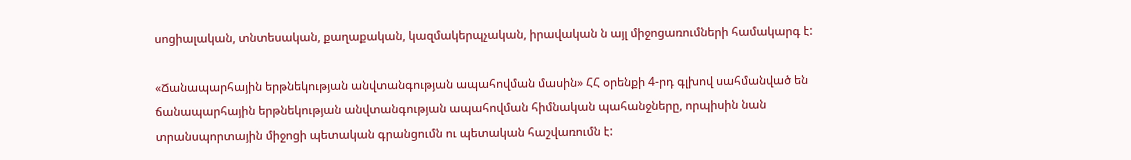սոցիալական, տնտեսական, քաղաքական, կազմակերպչական, իրավական ն այլ միջոցառումների համակարգ է:

«Ճանապարհային երթնեկության անվտանգության ապահովման մասին» ՀՀ օրենքի 4-րդ գլխով սահմանված են ճանապարհային երթնեկության անվտանգության ապահովման հիմնական պահանջները, որպիսին նան տրանսպորտային միջոցի պետական գրանցումն ու պետական հաշվառումն է: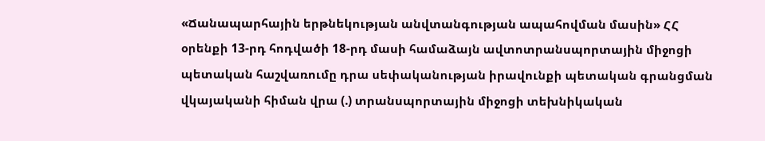«Ճանապարհային երթնեկության անվտանգության ապահովման մասին» ՀՀ օրենքի 13-րդ հոդվածի 18-րդ մասի համաձայն ավտոտրանսպորտային միջոցի պետական հաշվառումը դրա սեփականության իրավունքի պետական գրանցման վկայականի հիման վրա (.) տրանսպորտային միջոցի տեխնիկական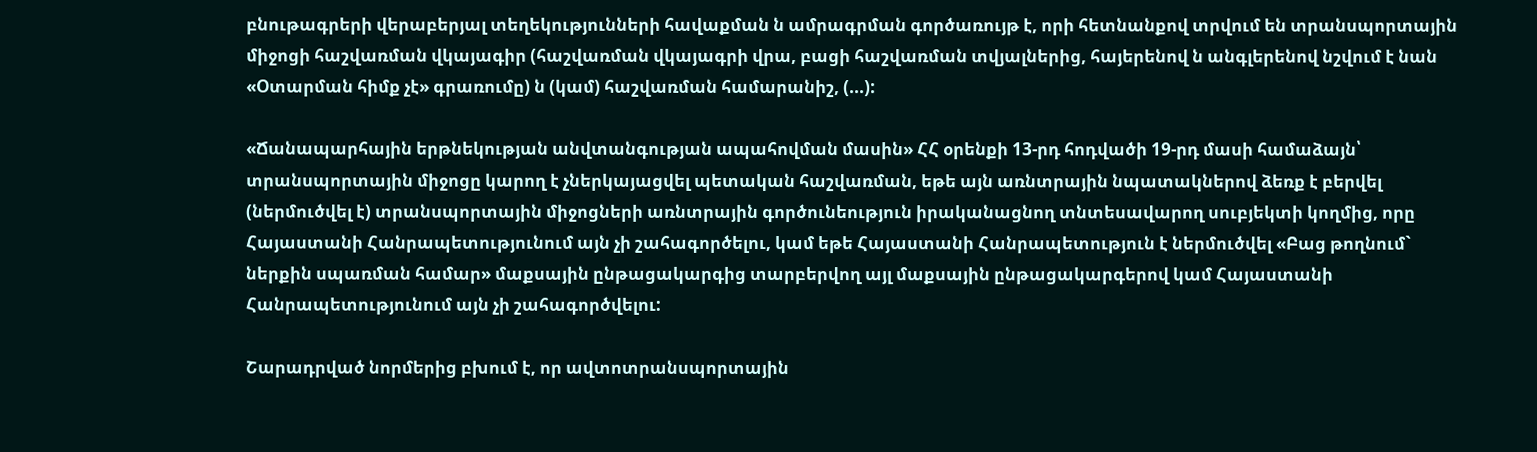բնութագրերի վերաբերյալ տեղեկությունների հավաքման ն ամրագրման գործառույթ է, որի հետնանքով տրվում են տրանսպորտային միջոցի հաշվառման վկայագիր (հաշվառման վկայագրի վրա, բացի հաշվառման տվյալներից, հայերենով ն անգլերենով նշվում է նան «Օտարման հիմք չէ» գրառումը) ն (կամ) հաշվառման համարանիշ, (...):

«Ճանապարհային երթնեկության անվտանգության ապահովման մասին» ՀՀ օրենքի 13-րդ հոդվածի 19-րդ մասի համաձայն՝ տրանսպորտային միջոցը կարող է չներկայացվել պետական հաշվառման, եթե այն առնտրային նպատակներով ձեռք է բերվել (ներմուծվել է) տրանսպորտային միջոցների առնտրային գործունեություն իրականացնող տնտեսավարող սուբյեկտի կողմից, որը Հայաստանի Հանրապետությունում այն չի շահագործելու, կամ եթե Հայաստանի Հանրապետություն է ներմուծվել «Բաց թողնում` ներքին սպառման համար» մաքսային ընթացակարգից տարբերվող այլ մաքսային ընթացակարգերով կամ Հայաստանի Հանրապետությունում այն չի շահագործվելու:

Շարադրված նորմերից բխում է, որ ավտոտրանսպորտային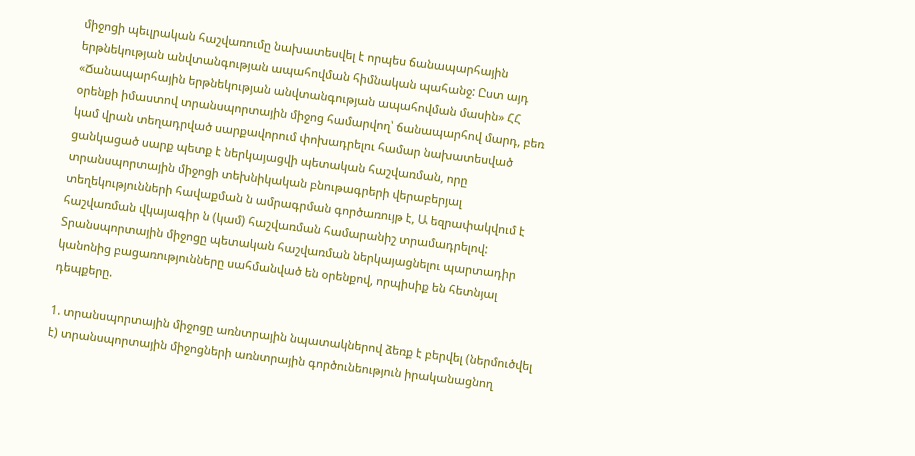միջոցի պեւլրական հաշվառումը նախատեսվել է որպես ճանապարհային երթնեկության անվտանգության ապահովման հիմնական պահանջ: Ըստ այդ «Ճանապարհային երթնեկության անվտանգության ապահովման մասին» ՀՀ օրենքի իմաստով տրանսպորտային միջոց համարվող՝ ճանապարհով մարդ, բեռ կամ վրան տեղադրված սարքավորում փոխադրելու համար նախատեսված ցանկացած սարք պետք է ներկայացվի պետական հաշվառման, որը տրանսպորտային միջոցի տեխնիկական բնութագրերի վերաբերյալ տեղեկությունների հավաքման ն ամրագրման գործառույթ է, Ա եզրափակվում է հաշվառման վկայագիր ն (կամ) հաշվառման համարանիշ տրամադրելով: Տրանսպորտային միջոցը պետական հաշվառման ներկայացնելու պարտադիր կանոնից բացառությունները սահմանված են օրենքով, որպիսիք են հետնյալ դեպքերը.

1. տրանսպորտային միջոցը առնտրային նպատակներով ձեռք է բերվել (ներմուծվել է) տրանսպորտային միջոցների առնտրային գործունեություն իրականացնող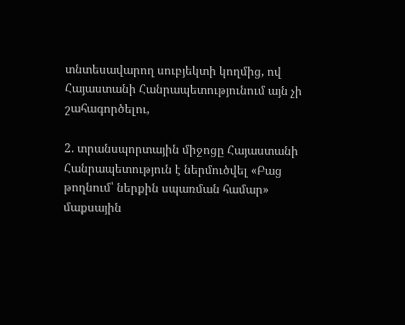տնտեսավարող սուբյեկտի կողմից, ով Հայաստանի Հանրապետությունում այն չի շահագործելու,

2. տրանսպորտային միջոցը Հայաստանի Հանրապետություն է ներմուծվել «Բաց թողնում՝ ներքին սպառման համար» մաքսային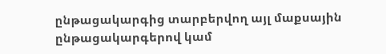ընթացակարգից տարբերվող այլ մաքսային ընթացակարգերով կամ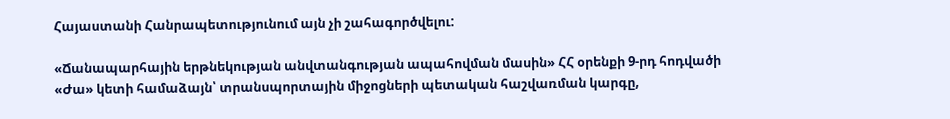Հայաստանի Հանրապետությունում այն չի շահագործվելու:

«Ճանապարհային երթնեկության անվտանգության ապահովման մասին» ՀՀ օրենքի 9-րդ հոդվածի «Ժա» կետի համաձայն՝ տրանսպորտային միջոցների պետական հաշվառման կարգը,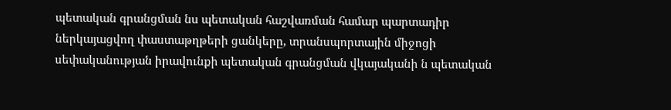պետական գրանցման նս պետական հաշվառման համար պարտադիր ներկայացվող փաստաթղթերի ցանկերը, տրանսպորտային միջոցի սեփականության իրավունքի պետական գրանցման վկայականի ն պետական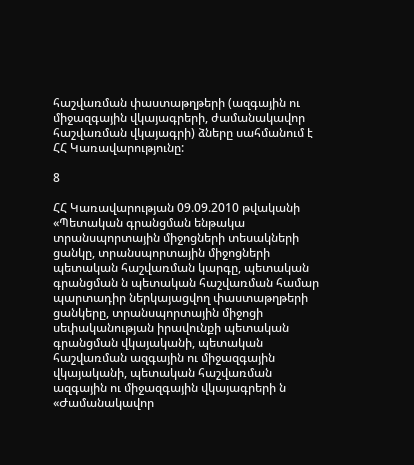հաշվառման փաստաթղթերի (ազգային ու միջազգային վկայագրերի, ժամանակավոր հաշվառման վկայագրի) ձները սահմանում է ՀՀ Կառավարությունը:

8

ՀՀ Կառավարության 09.09.2010 թվականի «Պետական գրանցման ենթակա տրանսպորտային միջոցների տեսակների ցանկը, տրանսպորտային միջոցների պետական հաշվառման կարգը, պետական գրանցման ն պետական հաշվառման համար պարտադիր ներկայացվող փաստաթղթերի ցանկերը, տրանսպորտային միջոցի սեփականության իրավունքի պետական գրանցման վկայականի, պետական հաշվառման ազգային ու միջազգային վկայականի, պետական հաշվառման ազգային ու միջազգային վկայագրերի ն «Ժամանակավոր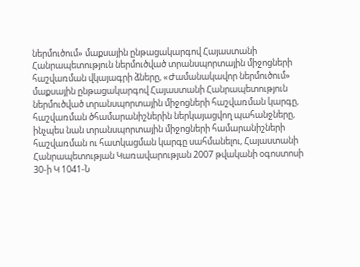ներմուծում» մաքսային ընթացակարգով Հայաստանի Հանրապետություն ներմուծված տրանսպորտային միջոցների հաշվառման վկայագրի ձները, «Ժամանակավոր ներմուծում» մաքսային ընթացակարգով Հայաստանի Հանրապետություն ներմուծված տրանսպորտային միջոցների հաշվառման կարգը, հաշվառման ծհամարանիշներին ներկայացվող պահանջները, ինչպես նան տրանսպորտային միջոցների համարանիշների հաշվառման ու հատկացման կարգը սահմանելու, Հայաստանի Հանրապետության Կառավարության 2007 թվականի օգոստոսի 30-ի Կ 1041-Ն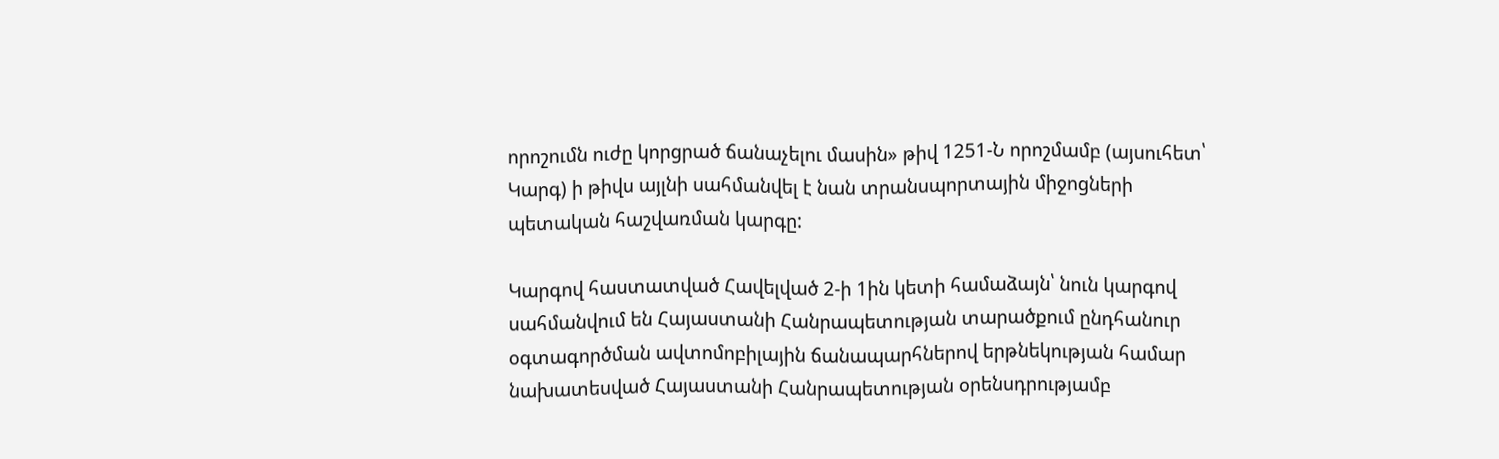որոշումն ուժը կորցրած ճանաչելու մասին» թիվ 1251-Ն որոշմամբ (այսուհետ՝ Կարգ) ի թիվս այլնի սահմանվել է նան տրանսպորտային միջոցների պետական հաշվառման կարգը:

Կարգով հաստատված Հավելված 2-ի 1ին կետի համաձայն՝ նուն կարգով սահմանվում են Հայաստանի Հանրապետության տարածքում ընդհանուր օգտագործման ավտոմոբիլային ճանապարհներով երթնեկության համար նախատեսված Հայաստանի Հանրապետության օրենսդրությամբ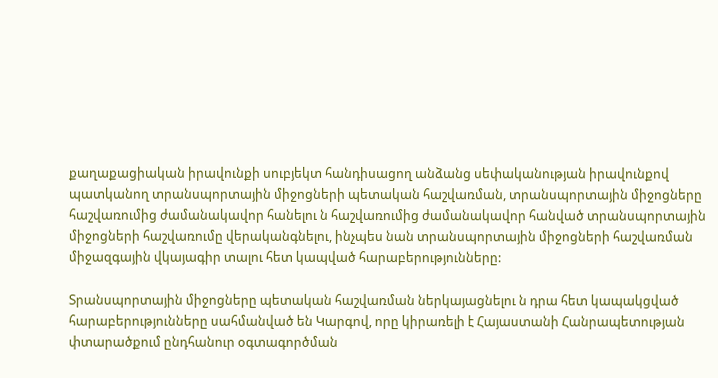քաղաքացիական իրավունքի սուբյեկտ հանդիսացող անձանց սեփականության իրավունքով պատկանող տրանսպորտային միջոցների պետական հաշվառման, տրանսպորտային միջոցները հաշվառումից ժամանակավոր հանելու ն հաշվառումից ժամանակավոր հանված տրանսպորտային միջոցների հաշվառումը վերականգնելու, ինչպես նան տրանսպորտային միջոցների հաշվառման միջազգային վկայագիր տալու հետ կապված հարաբերությունները:

Տրանսպորտային միջոցները պետական հաշվառման ներկայացնելու ն դրա հետ կապակցված հարաբերությունները սահմանված են Կարգով, որը կիրառելի է Հայաստանի Հանրապետության փտարածքում ընդհանուր օգտագործման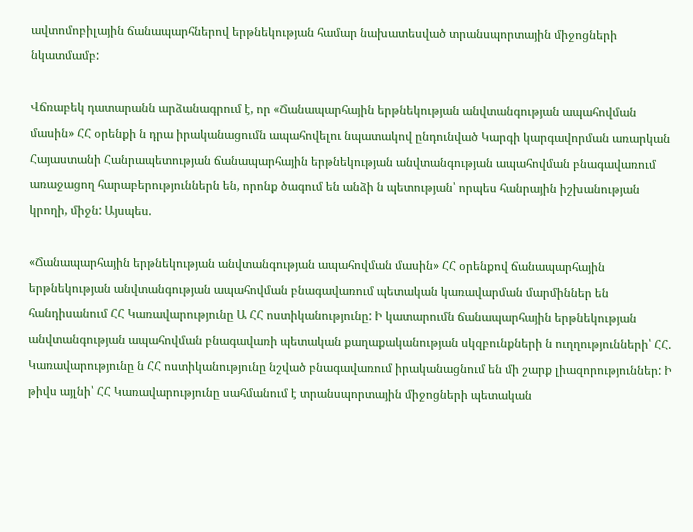ավտոմոբիլային ճանապարհներով երթնեկության համար նախատեսված տրանսպորտային միջոցների նկատմամբ:

Վճռաբեկ դատարանն արձանագրում է, որ «Ճանապարհային երթնեկության անվտանգության ապահովման մասին» ՀՀ օրենքի ն դրա իրականացումն ապահովելու նպատակով ընդունված Կարգի կարգավորման առարկան Հայաստանի Հանրապետության ճանապարհային երթնեկության անվտանգության ապահովման բնագավառում առաջացող հարաբերություններն են, որոնք ծագում են անձի ն պետության՝ որպես հանրային իշխանության կրողի, միջն: Այսպես.

«Ճանապարհային երթնեկության անվտանգության ապահովման մասին» ՀՀ օրենքով ճանապարհային երթնեկության անվտանգության ապահովման բնագավառում պետական կառավարման մարմիններ են հանդիսանում ՀՀ Կառավարությունը Ա ՀՀ ոստիկանությունը: Ի կատարումն ճանապարհային երթնեկության անվտանգության ապահովման բնագավառի պետական քաղաքականության սկզբունքների ն ուղղությունների՝ ՀՀ. Կառավարությունը ն ՀՀ ոստիկանությունը նշված բնագավառում իրականացնում են մի շարք լիազորություններ: Ի թիվս այլնի՝ ՀՀ Կառավարությունը սահմանում է տրանսպորտային միջոցների պետական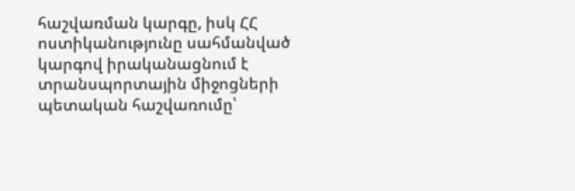հաշվառման կարգը, իսկ ՀՀ ոստիկանությունը սահմանված կարգով իրականացնում է տրանսպորտային միջոցների պետական հաշվառումը՝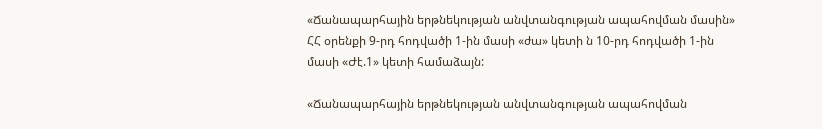«Ճանապարհային երթնեկության անվտանգության ապահովման մասին» ՀՀ օրենքի 9-րդ հոդվածի 1-ին մասի «ժա» կետի ն 10-րդ հոդվածի 1-ին մասի «Ժէ.1» կետի համաձայն:

«Ճանապարհային երթնեկության անվտանգության ապահովման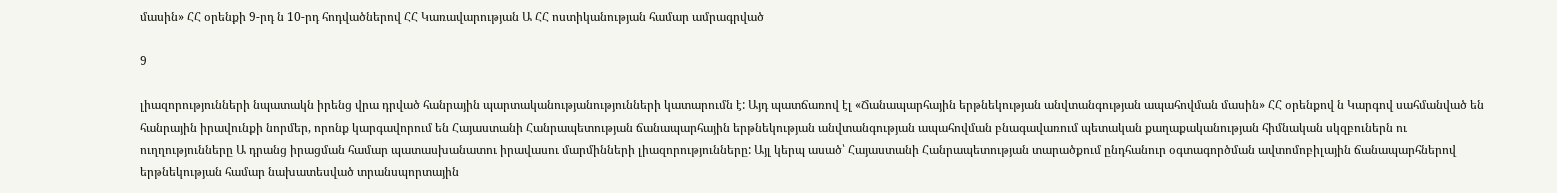մասին» ՀՀ օրենքի 9-րդ ն 10-րդ հոդվածներով ՀՀ Կառավարության Ա ՀՀ ոստիկանության համար ամրագրված

9

լիազորությունների նպատակն իրենց վրա դրված հանրային պարտականությանությունների կատարումն է: Այդ պատճառով էլ «Ճանապարհային երթնեկության անվտանգության ապահովման մասին» ՀՀ օրենքով ն Կարգով սահմանված են հանրային իրավունքի նորմեր, որոնք կարգավորում են Հայաստանի Հանրապետության ճանապարհային երթնեկության անվտանգության ապահովման բնագավառում պետական քաղաքականության հիմնական սկզբուներն ու ուղղությունները Ա դրանց իրացման համար պատասխանատու իրավասու մարմինների լիազորությունները: Այլ կերպ ասած՝ Հայաստանի Հանրապետության տարածքում ընդհանուր օգտագործման ավտոմոբիլային ճանապարհներով երթնեկության համար նախատեսված տրանսպորտային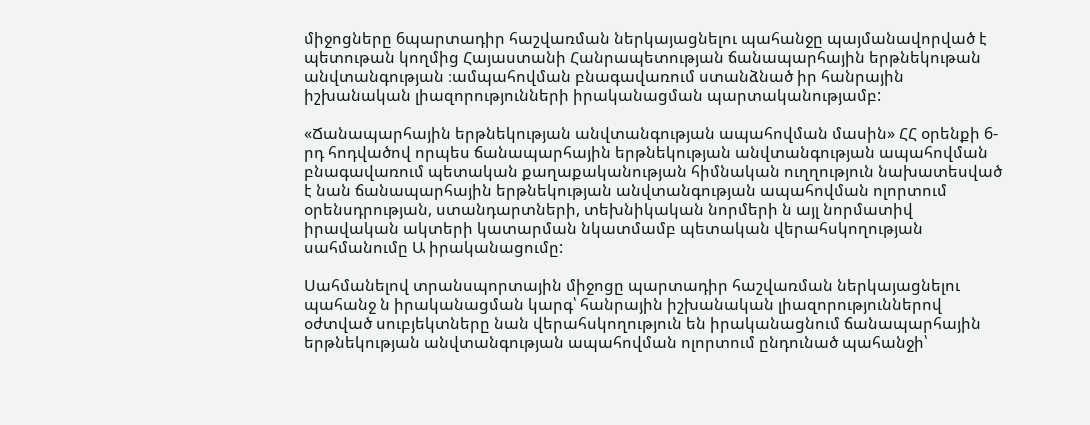միջոցները 6պարտադիր հաշվառման ներկայացնելու պահանջը պայմանավորված է պետութան կողմից Հայաստանի Հանրապետության ճանապարհային երթնեկութան անվտանգության ։ամպահովման բնագավառում ստանձնած իր հանրային իշխանական լիազորությունների իրականացման պարտականությամբ:

«Ճանապարհային երթնեկության անվտանգության ապահովման մասին» ՀՀ օրենքի 6-րդ հոդվածով որպես ճանապարհային երթնեկության անվտանգության ապահովման բնագավառում պետական քաղաքականության հիմնական ուղղություն նախատեսված է նան ճանապարհային երթնեկության անվտանգության ապահովման ոլորտում օրենսդրության, ստանդարտների, տեխնիկական նորմերի ն այլ նորմատիվ իրավական ակտերի կատարման նկատմամբ պետական վերահսկողության սահմանումը Ա իրականացումը:

Սահմանելով տրանսպորտային միջոցը պարտադիր հաշվառման ներկայացնելու պահանջ ն իրականացման կարգ՝ հանրային իշխանական լիազորություններով օժտված սուբյեկտները նան վերահսկողություն են իրականացնում ճանապարհային երթնեկության անվտանգության ապահովման ոլորտում ընդունած պահանջի՝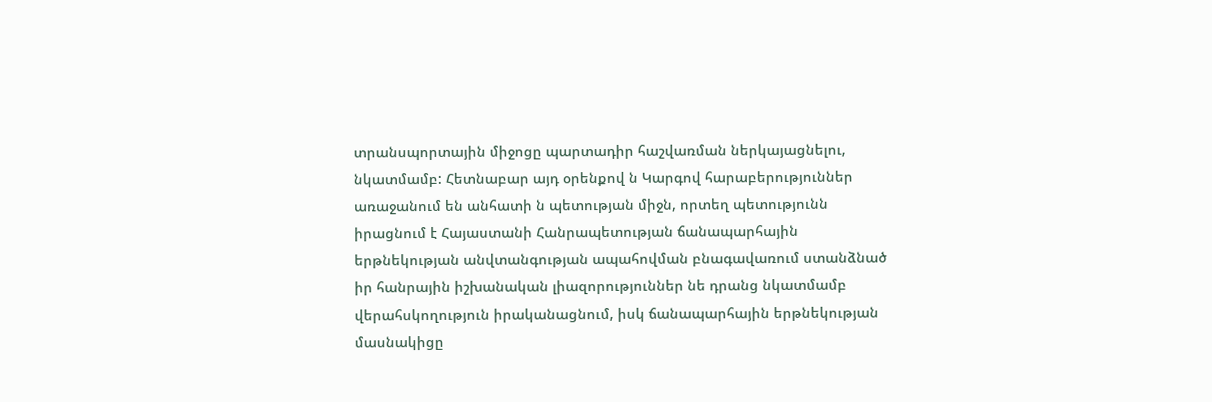տրանսպորտային միջոցը պարտադիր հաշվառման ներկայացնելու, նկատմամբ: Հետնաբար այդ օրենքով ն Կարգով հարաբերություններ առաջանում են անհատի ն պետության միջն, որտեղ պետությունն իրացնում է Հայաստանի Հանրապետության ճանապարհային երթնեկության անվտանգության ապահովման բնագավառում ստանձնած իր հանրային իշխանական լիազորություններ նե դրանց նկատմամբ վերահսկողություն իրականացնում, իսկ ճանապարհային երթնեկության մասնակիցը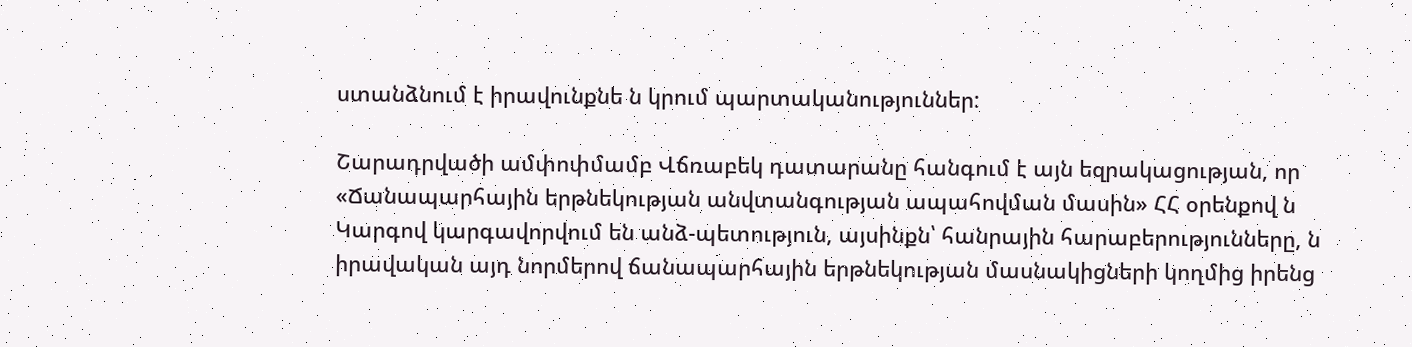ստանձնում է իրավունքնե ն կրում պարտականություններ:

Շարադրվածի ամփոփմամբ Վճռաբեկ դատարանը հանգում է այն եզրակացության, որ «Ճանապարհային երթնեկության անվտանգության ապահովման մասին» ՀՀ օրենքով ն Կարգով կարգավորվում են անձ-պետություն, այսինքն՝ հանրային հարաբերությունները, ն իրավական այդ նորմերով ճանապարհային երթնեկության մասնակիցների կողմից իրենց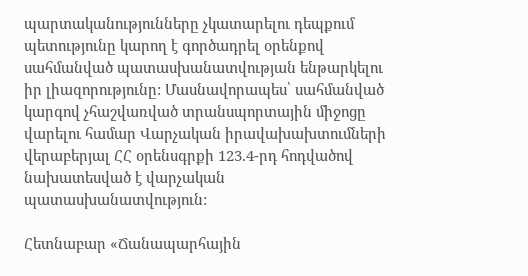պարտականությունները չկատարելու դեպքում պետությունը կարող է գործադրել օրենքով սահմանված պատասխանատվության ենթարկելու իր լիազորությունը: Մասնավորապես՝ սահմանված կարգով չհաշվառված տրանսպորտային միջոցը վարելու համար Վարչական իրավախախտումների վերաբերյալ ՀՀ օրենսգրքի 123.4-րդ հոդվածով նախատեսված է վարչական պատասխանատվություն:

Հետնաբար «Ճանապարհային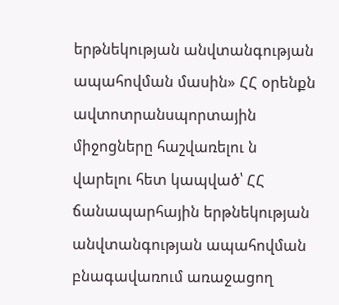երթնեկության անվտանգության ապահովման մասին» ՀՀ օրենքն ավտոտրանսպորտային միջոցները հաշվառելու ն վարելու հետ կապված՝ ՀՀ ճանապարհային երթնեկության անվտանգության ապահովման բնագավառում առաջացող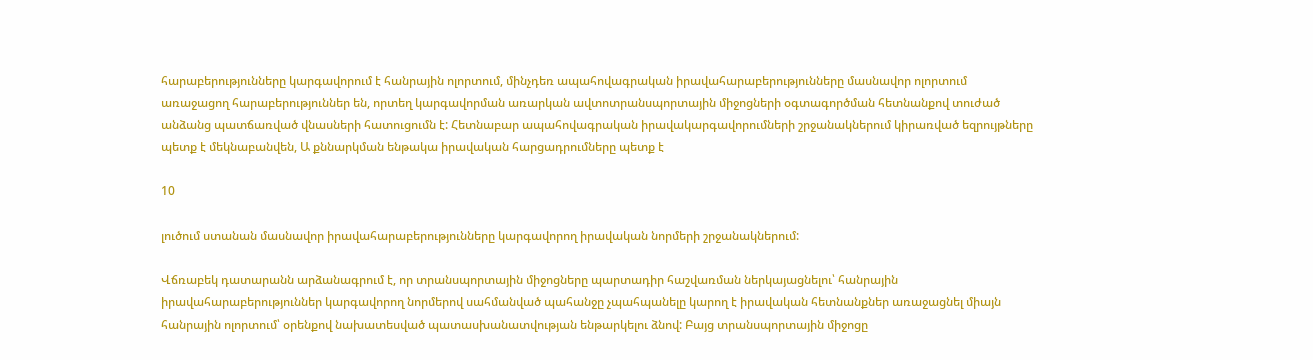հարաբերությունները կարգավորում է հանրային ոլորտում, մինչդեռ ապահովագրական իրավահարաբերությունները մասնավոր ոլորտում առաջացող հարաբերություններ են, որտեղ կարգավորման առարկան ավտոտրանսպորտային միջոցների օգտագործման հետնանքով տուժած անձանց պատճառված վնասների հատուցումն է: Հետնաբար ապահովագրական իրավակարգավորումների շրջանակներում կիրառված եզրույթները պետք է մեկնաբանվեն, Ա քննարկման ենթակա իրավական հարցադրումները պետք է

10

լուծում ստանան մասնավոր իրավահարաբերությունները կարգավորող իրավական նորմերի շրջանակներում:

Վճռաբեկ դատարանն արձանագրում է, որ տրանսպորտային միջոցները պարտադիր հաշվառման ներկայացնելու՝ հանրային իրավահարաբերություններ կարգավորող նորմերով սահմանված պահանջը չպահպանելը կարող է իրավական հետնանքներ առաջացնել միայն հանրային ոլորտում՝ օրենքով նախատեսված պատասխանատվության ենթարկելու ձնով: Բայց տրանսպորտային միջոցը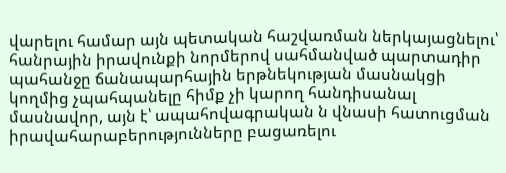վարելու համար այն պետական հաշվառման ներկայացնելու՝ հանրային իրավունքի նորմերով սահմանված պարտադիր պահանջը ճանապարհային երթնեկության մասնակցի կողմից չպահպանելը հիմք չի կարող հանդիսանալ մասնավոր, այն է՝ ապահովագրական ն վնասի հատուցման իրավահարաբերությունները բացառելու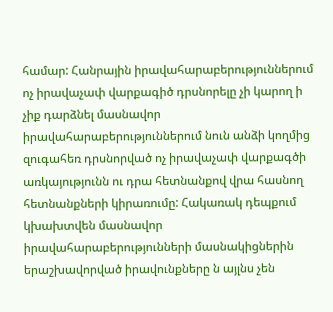համար: Հանրային իրավահարաբերություններում ոչ իրավաչափ վարքագիծ դրսնորելը չի կարող ի չիք դարձնել մասնավոր իրավահարաբերություններում նուն անձի կողմից զուգահեռ դրսնորված ոչ իրավաչափ վարքագծի առկայությունն ու դրա հետնանքով վրա հասնող հետնանքների կիրառումը: Հակառակ դեպքում կխախտվեն մասնավոր իրավահարաբերությունների մասնակիցներին երաշխավորված իրավունքները ն այլնս չեն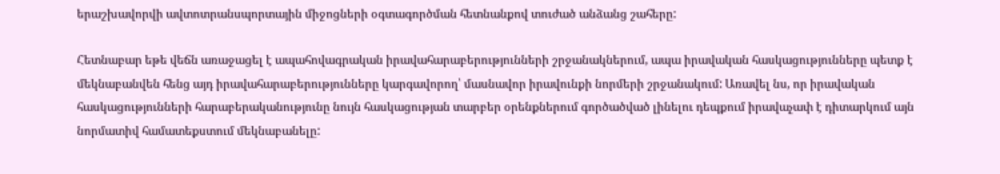երաշխավորվի ավտոտրանսպորտային միջոցների օգտագործման հետնանքով տուժած անձանց շահերը:

Հետնաբար եթե վեճն առաջացել է ապահովագրական իրավահարաբերությունների շրջանակներում, ապա իրավական հասկացությունները պետք է մեկնաբանվեն հենց այդ իրավահարաբերությունները կարգավորող՝ մասնավոր իրավունքի նորմերի շրջանակում: Առավել նս, որ իրավական հասկացությունների հարաբերականությունը նույն հասկացության տարբեր օրենքներում գործածված լինելու դեպքում իրավաչափ է դիտարկում այն նորմատիվ համատեքստում մեկնաբանելը: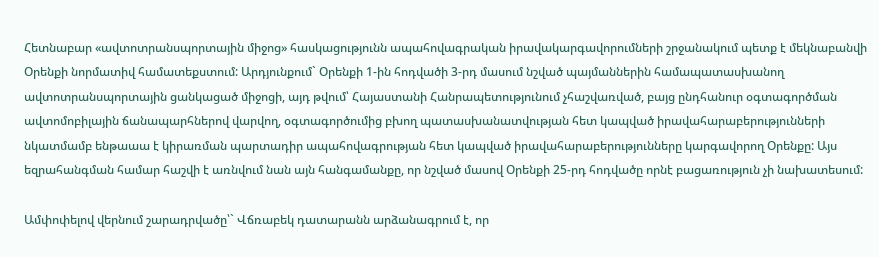Հետնաբար «ավտոտրանսպորտային միջոց» հասկացությունն ապահովագրական իրավակարգավորումների շրջանակում պետք է մեկնաբանվի Օրենքի նորմատիվ համատեքստում: Արդյունքում` Օրենքի 1-ին հոդվածի 3-րդ մասում նշված պայմաններին համապատասխանող ավտոտրանսպորտային ցանկացած միջոցի, այդ թվում՝ Հայաստանի Հանրապետությունում չհաշվառված, բայց ընդհանուր օգտագործման ավտոմոբիլային ճանապարհներով վարվող, օգտագործումից բխող պատասխանատվության հետ կապված իրավահարաբերությունների նկատմամբ ենթաաա է կիրառման պարտադիր ապահովագրության հետ կապված իրավահարաբերությունները կարգավորող Օրենքը: Այս եզրահանգման համար հաշվի է առնվում նան այն հանգամանքը, որ նշված մասով Օրենքի 25-րդ հոդվածը որնէ բացառություն չի նախատեսում:

Ամփոփելով վերնում շարադրվածը՝` Վճռաբեկ դատարանն արձանագրում է, որ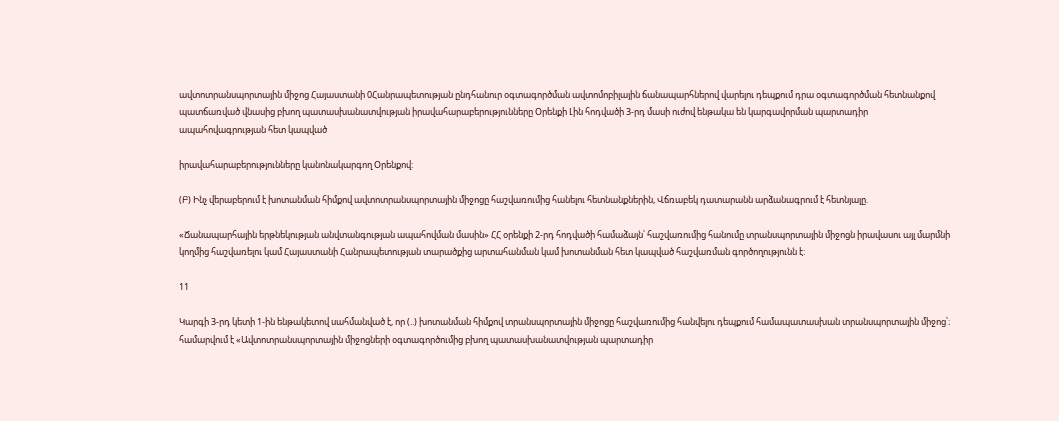ավտոտրանսպորտային միջոց Հայաստանի 0Հանրապետության ընդհանուր օգտագործման ավտոմոբիլային ճանապարհներով վարելու դեպքում դրա օգտագործման հետնանքով պատճառված վնասից բխող պատասխանատվության իրավահարաբերությունները Օրենքի Լին հոդվածի 3-րդ մասի ուժով ենթակա են կարգավորման պարտադիր ապահովագրության հետ կապված

իրավահարաբերությունները կանոնակարգող Օրենքով:

(Բ) Ինչ վերաբերում է խոտանման հիմքով ավտոտրանսպորտային միջոցը հաշվառումից հանելու հետնանքներին, Վճռաբեկ դատարանն արձանագրում է հետնյալը.

«Ճանապարհային երթնեկության անվտանգության ապահովման մասին» ՀՀ օրենքի 2-րդ հոդվածի համաձայն՝ հաշվառումից հանումը տրանսպորտային միջոցն իրավասու այլ մարմնի կողմից հաշվառելու կամ Հայաստանի Հանրապետության տարածքից արտահանման կամ խոտանման հետ կապված հաշվառման գործողությունն է:

11

Կարգի 3-րդ կետի 1-ին ենթակետով սահմանված է, որ (..) խոտանման հիմքով տրանսպորտային միջոցը հաշվառումից հանվելու դեպքում համապատասխան տրանսպորտային միջոց՝։ համարվում է «Ավտոտրանսպորտային միջոցների օգտագործումից բխող պատասխանատվության պարտադիր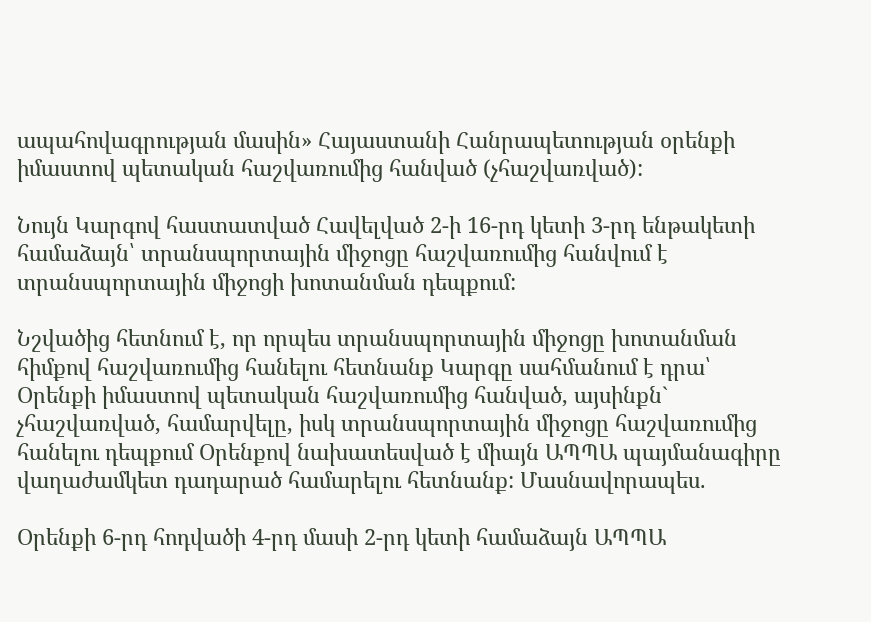ապահովագրության մասին» Հայաստանի Հանրապետության օրենքի իմաստով պետական հաշվառումից հանված (չհաշվառված):

Նույն Կարգով հաստատված Հավելված 2-ի 16-րդ կետի 3-րդ ենթակետի համաձայն՝ տրանսպորտային միջոցը հաշվառումից հանվում է տրանսպորտային միջոցի խոտանման դեպքում:

Նշվածից հետնում է, որ որպես տրանսպորտային միջոցը խոտանման հիմքով հաշվառումից հանելու հետնանք Կարգը սահմանում է դրա՝ Օրենքի իմաստով պետական հաշվառումից հանված, այսինքն` չհաշվառված, համարվելը, իսկ տրանսպորտային միջոցը հաշվառումից հանելու դեպքում Օրենքով նախատեսված է միայն ԱՊՊԱ պայմանագիրը վաղաժամկետ դադարած համարելու հետնանք: Մասնավորապես.

Օրենքի 6-րդ հոդվածի 4-րդ մասի 2-րդ կետի համաձայն ԱՊՊԱ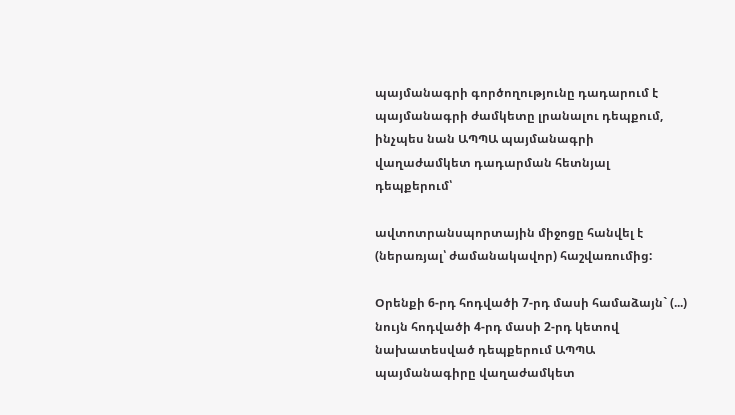պայմանագրի գործողությունը դադարում է պայմանագրի ժամկետը լրանալու դեպքում, ինչպես նան ԱՊՊԱ պայմանագրի վաղաժամկետ դադարման հետնյալ դեպքերում՝

ավտոտրանսպորտային միջոցը հանվել է (ներառյալ՝ ժամանակավոր) հաշվառումից:

Օրենքի 6-րդ հոդվածի 7-րդ մասի համաձայն` (...) նույն հոդվածի 4-րդ մասի 2-րդ կետով նախատեսված դեպքերում ԱՊՊԱ պայմանագիրը վաղաժամկետ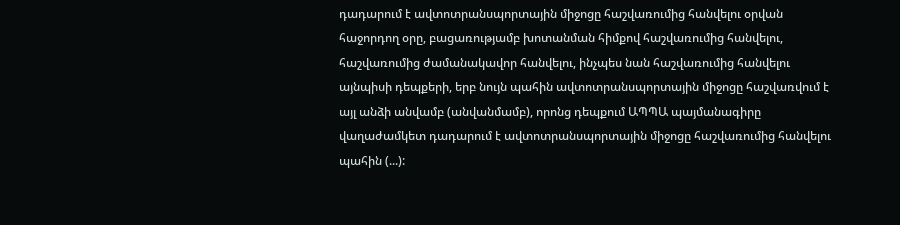դադարում է ավտոտրանսպորտային միջոցը հաշվառումից հանվելու օրվան հաջորդող օրը, բացառությամբ խոտանման հիմքով հաշվառումից հանվելու, հաշվառումից ժամանակավոր հանվելու, ինչպես նան հաշվառումից հանվելու այնպիսի դեպքերի, երբ նույն պահին ավտոտրանսպորտային միջոցը հաշվառվում է այլ անձի անվամբ (անվանմամբ), որոնց դեպքում ԱՊՊԱ պայմանագիրը վաղաժամկետ դադարում է ավտոտրանսպորտային միջոցը հաշվառումից հանվելու պահին (...):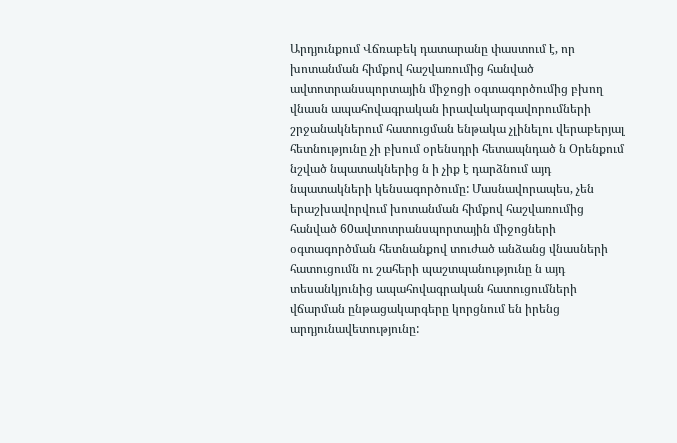Արդյունքում Վճռաբեկ դատարանը փաստում է, որ խոտանման հիմքով հաշվառումից հանված ավտոտրանսպորտային միջոցի օգտագործումից բխող վնասն ապահովագրական իրավակարգավորումների շրջանակներում հատուցման ենթակա չլինելու վերաբերյալ հետնությունը չի բխում օրենսդրի հետապնդած ն Օրենքում նշված նպատակներից ն ի չիք է դարձնում այդ նպատակների կենսագործումը: Մասնավորապես, չեն երաշխավորվում խոտանման հիմքով հաշվառումից հանված 60ավտոտրանսպորտային միջոցների օգտագործման հետնանքով տուժած անձանց վնասների հատուցումն ու շահերի պաշտպանությունը ն այդ տեսանկյունից ապահովագրական հատուցումների վճարման ընթացակարգերը կորցնում են իրենց արդյունավետությունը: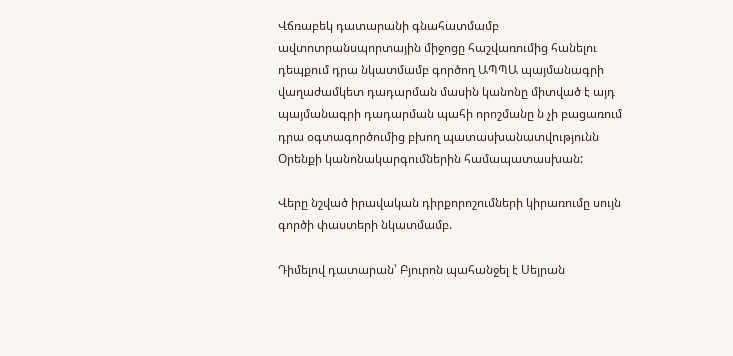Վճռաբեկ դատարանի գնահատմամբ ավտոտրանսպորտային միջոցը հաշվառումից հանելու դեպքում դրա նկատմամբ գործող ԱՊՊԱ պայմանագրի վաղաժամկետ դադարման մասին կանոնը միտված է այդ պայմանագրի դադարման պահի որոշմանը ն չի բացառում դրա օգտագործումից բխող պատասխանատվությունն Օրենքի կանոնակարգումներին համապատասխան:

Վերը նշված իրավական դիրքորոշումների կիրառումը սույն գործի փաստերի նկատմամբ.

Դիմելով դատարան՝ Բյուրոն պահանջել է Սեյրան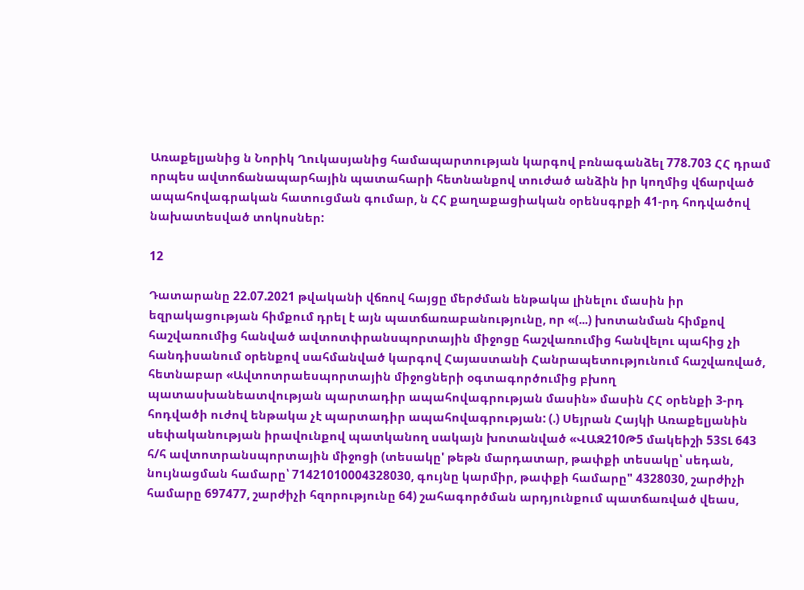Առաքելյանից ն Նորիկ Ղուկասյանից համապարտության կարգով բռնագանձել 778.703 ՀՀ դրամ որպես ավտոճանապարհային պատահարի հետնանքով տուժած անձին իր կողմից վճարված ապահովագրական հատուցման գումար, ն ՀՀ քաղաքացիական օրենսգրքի 41-րդ հոդվածով նախատեսված տոկոսներ:

12

Դատարանը 22.07.2021 թվականի վճռով հայցը մերժման ենթակա լինելու մասին իր եզրակացության հիմքում դրել է այն պատճառաբանությունը, որ «(...) խոտանման հիմքով հաշվառումից հանված ավտոտփրանսպորտային միջոցը հաշվառումից հանվելու պահից չի հանդիսանում օրենքով սահմանված կարգով Հայաստանի Հանրապետությունում հաշվառված, հետնաբար «Ավտոտրաեսպորտային միջոցների օգտագործումից բխող պատասխանեատվության պարտադիր ապահովագրության մասին» մասին ՀՀ օրենքի 3-րդ հոդվածի ուժով ենթակա չէ պարտադիր ապահովագրության: (.) Սեյրան Հայկի Առաքելյանին սեփականության իրավունքով պատկանող սակայն խոտանված «ՎԱԶ210Թ5 մակեիշի 53ՏԼ 643 հ/հ ավտոտրանսպորտային միջոցի (տեսակը' թեթն մարդատար, թափքի տեսակը՝ սեդան, նույնացման համարը՝ 71421010004328030, գույնը կարմիր, թափքի համարը" 4328030, շարժիչի համարը 697477, շարժիչի հզորությունը 64) շահագործման արդյունքում պատճառված վեաս,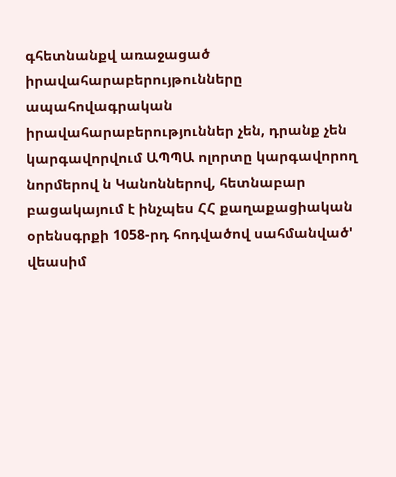գհետնանքվ առաջացած իրավահարաբերույթունները ապահովագրական իրավահարաբերություններ չեն, դրանք չեն կարգավորվում ԱՊՊԱ ոլորտը կարգավորող նորմերով ն Կանոններով, հետնաբար բացակայում է ինչպես ՀՀ քաղաքացիական օրենսգրքի 1058-րդ հոդվածով սահմանված' վեասիմ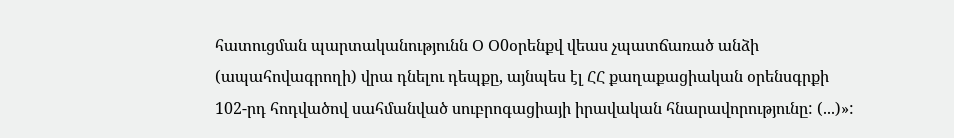հատուցման պարտականությունն Օ Օ0օրենքվ վեաս չպատճառած անձի (ապահովագրողի) վրա դնելու դեպքը, այնպես էլ ՀՀ քաղաքացիական օրենսգրքի 102-րդ հոդվածով սահմանված սուբրոգացիայի իրավական հնարավորությունը: (...)»: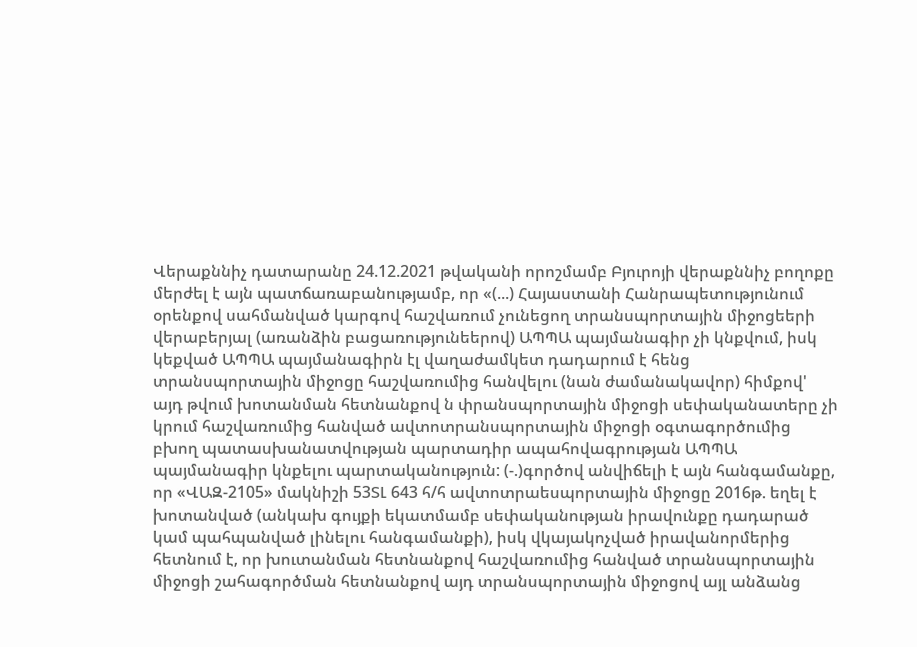Վերաքննիչ դատարանը 24.12.2021 թվականի որոշմամբ Բյուրոյի վերաքննիչ բողոքը մերժել է այն պատճառաբանությամբ, որ «(...) Հայաստանի Հանրապետությունում օրենքով սահմանված կարգով հաշվառում չունեցող տրանսպորտային միջոցեերի վերաբերյալ (առանձին բացառությունեերով) ԱՊՊԱ պայմանագիր չի կնքվում, իսկ կեքված ԱՊՊԱ պայմանագիրն էլ վաղաժամկետ դադարում է հենց տրանսպորտային միջոցը հաշվառումից հանվելու (նան ժամանակավոր) հիմքով' այդ թվում խոտանման հետնանքով ն փրանսպորտային միջոցի սեփականատերը չի կրում հաշվառումից հանված ավտոտրանսպորտային միջոցի օգտագործումից բխող պատասխանատվության պարտադիր ապահովագրության ԱՊՊԱ պայմանագիր կնքելու պարտականություն: (-.)գործով անվիճելի է այն հանգամանքը, որ «ՎԱԶ-2105» մակնիշի 53ՏԼ 643 հ/հ ավտոտրաեսպորտային միջոցը 2016թ. եղել է խոտանված (անկախ գույքի եկատմամբ սեփականության իրավունքը դադարած կամ պահպանված լինելու հանգամանքի), իսկ վկայակոչված իրավանորմերից հետնում է, որ խուտանման հետնանքով հաշվառումից հանված տրանսպորտային միջոցի շահագործման հետնանքով այդ տրանսպորտային միջոցով այլ անձանց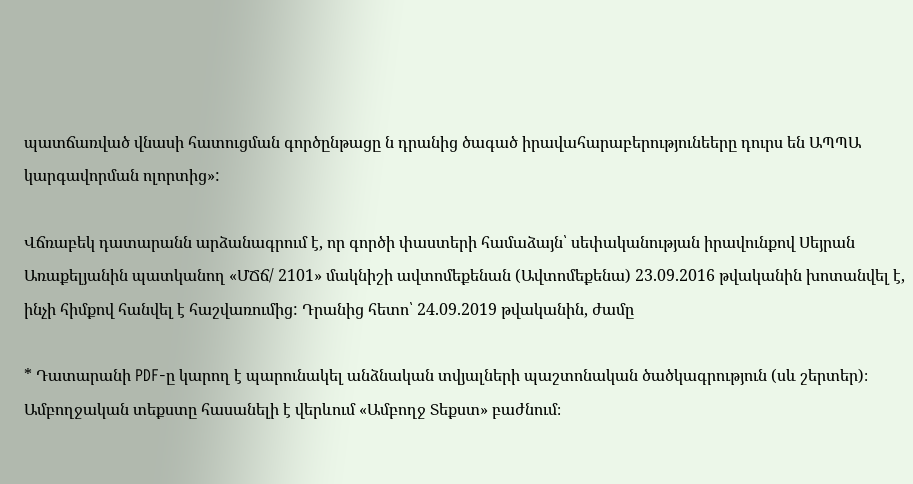պատճառված վնասի հատուցման գործընթացը ն դրանից ծագած իրավահարաբերությունեերը դուրս են ԱՊՊԱ կարգավորման ոլորտից»:

Վճռաբեկ դատարանն արձանագրում է, որ գործի փաստերի համաձայն՝ սեփականության իրավունքով Սեյրան Առաքելյանին պատկանող «ՄՃճ/ 2101» մակնիշի ավտոմեքենան (Ավտոմեքենա) 23.09.2016 թվականին խոտանվել է, ինչի հիմքով հանվել է հաշվառումից: Դրանից հետո՝ 24.09.2019 թվականին, ժամը

* Դատարանի PDF-ը կարող է պարունակել անձնական տվյալների պաշտոնական ծածկագրություն (սև շերտեր)։ Ամբողջական տեքստը հասանելի է վերևում «Ամբողջ Տեքստ» բաժնում։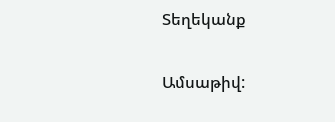Տեղեկանք

Ամսաթիվ: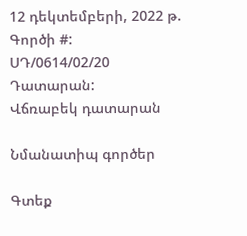12 դեկտեմբերի, 2022 թ.
Գործի #:
ՍԴ/0614/02/20
Դատարան:
Վճռաբեկ դատարան

Նմանատիպ գործեր

Գտեք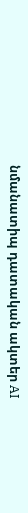նմանատիպ դատական ակտեր AI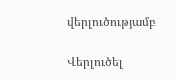վերլուծությամբ

Վերլուծել